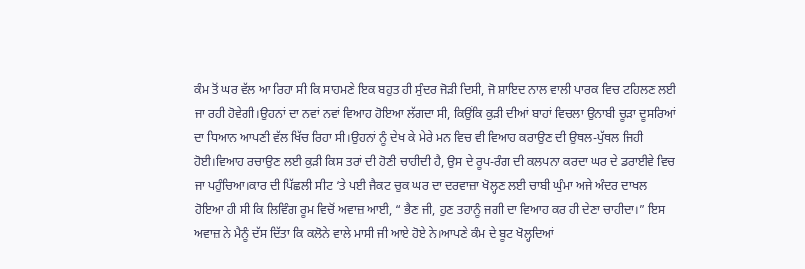ਕੰਮ ਤੋਂ ਘਰ ਵੱਲ ਆ ਰਿਹਾ ਸੀ ਕਿ ਸਾਹਮਣੇ ਇਕ ਬਹੁਤ ਹੀ ਸੁੰਦਰ ਜੋੜੀ ਦਿਸੀ, ਜੋ ਸ਼ਾਇਦ ਨਾਲ ਵਾਲੀ ਪਾਰਕ ਵਿਚ ਟਹਿਲਣ ਲਈ ਜਾ ਰਹੀ ਹੋਵੇਗੀ।ਉਹਨਾਂ ਦਾ ਨਵਾਂ ਨਵਾਂ ਵਿਆਹ ਹੋਇਆ ਲੱਗਦਾ ਸੀ, ਕਿਉਂਕਿ ਕੁੜੀ ਦੀਆਂ ਬਾਹਾਂ ਵਿਚਲਾ ਉਨਾਬੀ ਚੂੜਾ ਦੂਸਰਿਆਂ ਦਾ ਧਿਆਨ ਆਪਣੀ ਵੱਲ ਖਿੱਚ ਰਿਹਾ ਸੀ।ਉਹਨਾਂ ਨੂੰ ਦੇਖ ਕੇ ਮੇਰੇ ਮਨ ਵਿਚ ਵੀ ਵਿਆਹ ਕਰਾਉਣ ਦੀ ਉਥਲ-ਪੁੱਥਲ ਜਿਹੀ ਹੋਈ।ਵਿਆਹ ਰਚਾਉਣ ਲਈ ਕੁੜੀ ਕਿਸ ਤਰਾਂ ਦੀ ਹੋਣੀ ਚਾਹੀਦੀ ਹੈ, ਉਸ ਦੇ ਰੂਪ-ਰੰਗ ਦੀ ਕਲਪਨਾ ਕਰਦਾ ਘਰ ਦੇ ਡਰਾਈਵੇ ਵਿਚ ਜਾ ਪਹੁੰਚਿਆ।ਕਾਰ ਦੀ ਪਿੱਛਲੀ ਸੀਟ ‘ਤੇ ਪਈ ਜੈਕਟ ਚੁਕ ਘਰ ਦਾ ਦਰਵਾਜ਼ਾ ਖੋਲ੍ਹਣ ਲਈ ਚਾਬੀ ਘੁੰਮਾ ਅਜੇ ਅੰਦਰ ਦਾਖਲ ਹੋਇਆ ਹੀ ਸੀ ਕਿ ਲਿਵਿੰਗ ਰੂਮ ਵਿਚੋਂ ਅਵਾਜ਼ ਆਈ, “ ਭੈਣ ਜੀ, ਹੁਣ ਤਹਾਨੂੰ ਜਗੀ ਦਾ ਵਿਆਹ ਕਰ ਹੀ ਦੇਣਾ ਚਾਹੀਦਾ।” ਇਸ ਅਵਾਜ਼ ਨੇ ਮੈਨੂੰ ਦੱਸ ਦਿੱਤਾ ਕਿ ਕਲੋਨੇ ਵਾਲੇ ਮਾਸੀ ਜੀ ਆਏ ਹੋਏ ਨੇ।ਆਪਣੇ ਕੰਮ ਦੇ ਬੂਟ ਖੋਲ੍ਹਦਿਆਂ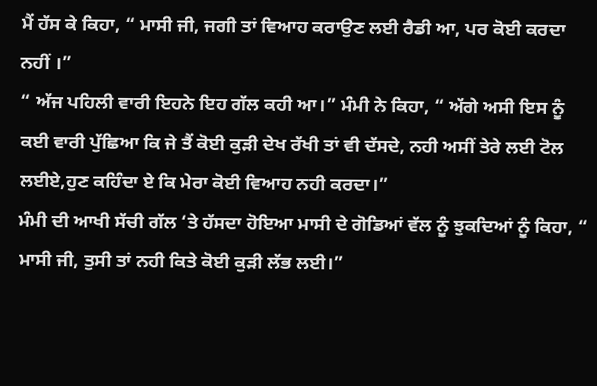ਮੈਂ ਹੱਸ ਕੇ ਕਿਹਾ, “ ਮਾਸੀ ਜੀ, ਜਗੀ ਤਾਂ ਵਿਆਹ ਕਰਾਉਣ ਲਈ ਰੈਡੀ ਆ, ਪਰ ਕੋਈ ਕਰਦਾ ਨਹੀਂ ।”
“ ਅੱਜ ਪਹਿਲੀ ਵਾਰੀ ਇਹਨੇ ਇਹ ਗੱਲ ਕਹੀ ਆ।” ਮੰਮੀ ਨੇ ਕਿਹਾ, “ ਅੱਗੇ ਅਸੀ ਇਸ ਨੂੰ ਕਈ ਵਾਰੀ ਪੁੱਛਿਆ ਕਿ ਜੇ ਤੈਂ ਕੋਈ ਕੁੜੀ ਦੇਖ ਰੱਖੀ ਤਾਂ ਵੀ ਦੱਸਦੇ, ਨਹੀ ਅਸੀਂ ਤੇਰੇ ਲਈ ਟੋਲ ਲਈਏ,ਹੁਣ ਕਹਿੰਦਾ ਏ ਕਿ ਮੇਰਾ ਕੋਈ ਵਿਆਹ ਨਹੀ ਕਰਦਾ।”
ਮੰਮੀ ਦੀ ਆਖੀ ਸੱਚੀ ਗੱਲ ‘ਤੇ ਹੱਸਦਾ ਹੋਇਆ ਮਾਸੀ ਦੇ ਗੋਡਿਆਂ ਵੱਲ ਨੂੰ ਝੁਕਦਿਆਂ ਨੂੰ ਕਿਹਾ, “ ਮਾਸੀ ਜੀ, ਤੁਸੀ ਤਾਂ ਨਹੀ ਕਿਤੇ ਕੋਈ ਕੁੜੀ ਲੱਭ ਲਈ।”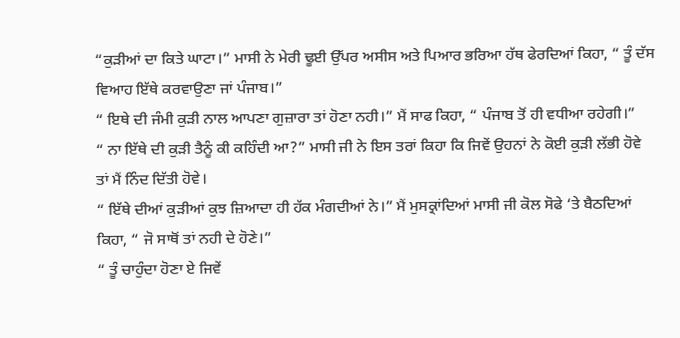“ਕੁੜੀਆਂ ਦਾ ਕਿਤੇ ਘਾਟਾ।” ਮਾਸੀ ਨੇ ਮੇਰੀ ਢੂਈ ਉੱਪਰ ਅਸੀਸ ਅਤੇ ਪਿਆਰ ਭਰਿਆ ਹੱਥ ਫੇਰਦਿਆਂ ਕਿਹਾ, “ ਤੂੰ ਦੱਸ ਵਿਆਹ ਇੱਥੇ ਕਰਵਾਉਣਾ ਜਾਂ ਪੰਜਾਬ।”
“ ਇਥੇ ਦੀ ਜੰਮੀ ਕੁੜੀ ਨਾਲ ਆਪਣਾ ਗੁਜ਼ਾਰਾ ਤਾਂ ਹੋਣਾ ਨਹੀ।” ਮੈਂ ਸਾਫ ਕਿਹਾ, “ ਪੰਜਾਬ ਤੋਂ ਹੀ ਵਧੀਆ ਰਹੇਗੀ।”
“ ਨਾ ਇੱਥੇ ਦੀ ਕੁੜੀ ਤੈਨੂੰ ਕੀ ਕਹਿੰਦੀ ਆ?” ਮਾਸੀ ਜੀ ਨੇ ਇਸ ਤਰਾਂ ਕਿਹਾ ਕਿ ਜਿਵੇਂ ਉਹਨਾਂ ਨੇ ਕੋਈ ਕੁੜੀ ਲੱਭੀ ਹੋਵੇ ਤਾਂ ਮੈਂ ਨਿੰਦ ਦਿੱਤੀ ਹੋਵੇ।
“ ਇੱਥੇ ਦੀਆਂ ਕੁੜੀਆਂ ਕੁਝ ਜ਼ਿਆਦਾ ਹੀ ਹੱਕ ਮੰਗਦੀਆਂ ਨੇ।” ਮੈਂ ਮੁਸਕ੍ਰਾਂਦਿਆਂ ਮਾਸੀ ਜੀ ਕੋਲ ਸੋਫੇ ‘ਤੇ ਬੈਠਦਿਆਂ ਕਿਹਾ, “ ਜੋ ਸਾਥੋਂ ਤਾਂ ਨਹੀ ਦੇ ਹੋਣੇ।”
“ ਤੂੰ ਚਾਹੁੰਦਾ ਹੋਣਾ ਏ ਜਿਵੇਂ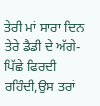ਤੇਰੀ ਮਾਂ ਸਾਰਾ ਦਿਨ ਤੇਰੇ ਡੈਡੀ ਦੇ ਅੱਗੇ-ਪਿੱਛੇ ਫਿਰਦੀ ਰਹਿੰਦੀ,ਉਸ ਤਰਾਂ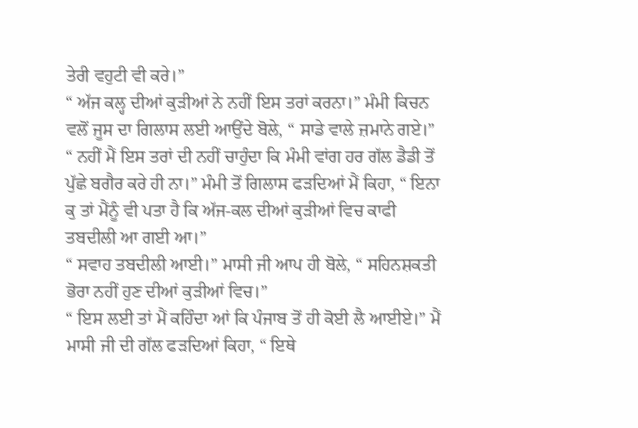ਤੇਰੀ ਵਹੁਟੀ ਵੀ ਕਰੇ।”
“ ਅੱਜ ਕਲ੍ਹ ਦੀਆਂ ਕੁੜੀਆਂ ਨੇ ਨਹੀਂ ਇਸ ਤਰਾਂ ਕਰਨਾ।” ਮੰਮੀ ਕਿਚਨ ਵਲੋਂ ਜੂਸ ਦਾ ਗਿਲਾਸ ਲਈ ਆਉਂਦੇ ਬੋਲੇ, “ ਸਾਡੇ ਵਾਲੇ ਜ਼ਮਾਨੇ ਗਏ।”
“ ਨਹੀਂ ਮੈਂ ਇਸ ਤਰਾਂ ਦੀ ਨਹੀਂ ਚਾਹੁੰਦਾ ਕਿ ਮੰਮੀ ਵਾਂਗ ਹਰ ਗੱਲ ਡੈਡੀ ਤੋਂ ਪੁੱਛੇ ਬਗੈਰ ਕਰੇ ਹੀ ਨਾ।” ਮੰਮੀ ਤੋਂ ਗਿਲਾਸ ਫੜਦਿਆਂ ਮੈਂ ਕਿਹਾ, “ ਇਨਾ ਕੁ ਤਾਂ ਮੈਂਨੂੰ ਵੀ ਪਤਾ ਹੈ ਕਿ ਅੱਜ-ਕਲ ਦੀਆਂ ਕੁੜੀਆਂ ਵਿਚ ਕਾਫੀ ਤਬਦੀਲੀ ਆ ਗਈ ਆ।”
“ ਸਵਾਹ ਤਬਦੀਲੀ ਆਈ।” ਮਾਸੀ ਜੀ ਆਪ ਹੀ ਬੋਲੇ, “ ਸਹਿਨਸ਼ਕਤੀ ਭੋਰਾ ਨਹੀਂ ਹੁਣ ਦੀਆਂ ਕੁੜੀਆਂ ਵਿਚ।”
“ ਇਸ ਲਈ ਤਾਂ ਮੈਂ ਕਹਿੰਦਾ ਆਂ ਕਿ ਪੰਜਾਬ ਤੋਂ ਹੀ ਕੋਈ ਲੈ ਆਈਏ।” ਮੈਂ ਮਾਸੀ ਜੀ ਦੀ ਗੱਲ ਫੜਦਿਆਂ ਕਿਹਾ, “ ਇਥੇ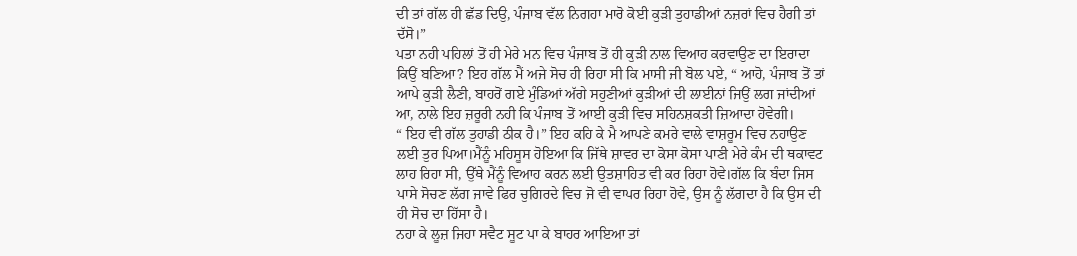ਦੀ ਤਾਂ ਗੱਲ ਹੀ ਛੱਡ ਦਿਉ, ਪੰਜਾਬ ਵੱਲ ਨਿਗਹਾ ਮਾਰੋ ਕੋਈ ਕੁੜੀ ਤੁਹਾਡੀਆਂ ਨਜ਼ਰਾਂ ਵਿਚ ਹੈਗੀ ਤਾਂ ਦੱਸੋ।”
ਪਤਾ ਨਹੀ ਪਹਿਲਾਂ ਤੋਂ ਹੀ ਮੇਰੇ ਮਨ ਵਿਚ ਪੰਜਾਬ ਤੋਂ ਹੀ ਕੁੜੀ ਨਾਲ ਵਿਆਹ ਕਰਵਾਉਣ ਦਾ ਇਰਾਦਾ ਕਿਉਂ ਬਣਿਆ? ਇਹ ਗੱਲ ਮੈਂ ਅਜੇ ਸੋਚ ਹੀ ਰਿਹਾ ਸੀ ਕਿ ਮਾਸੀ ਜੀ ਬੋਲ ਪਏ, “ ਆਹੋ, ਪੰਜਾਬ ਤੋਂ ਤਾਂ ਆਪੇ ਕੁੜੀ ਲੈਣੀ, ਬਾਹਰੋਂ ਗਏ ਮੁੰਡਿਆਂ ਅੱਗੇ ਸਹੁਣੀਆਂ ਕੁੜੀਆਂ ਦੀ ਲਾਈਨਾਂ ਜਿਉਂ ਲਗ ਜਾਂਦੀਆਂ ਆ, ਨਾਲੇ ਇਹ ਜ਼ਰੂਰੀ ਨਹੀ ਕਿ ਪੰਜਾਬ ਤੋਂ ਆਈ ਕੁੜੀ ਵਿਚ ਸਹਿਨਸ਼ਕਤੀ ਜ਼ਿਆਦਾ ਹੋਵੇਗੀ।
“ ਇਹ ਵੀ ਗੱਲ ਤੁਹਾਡੀ ਠੀਕ ਹੈ।” ਇਹ ਕਹਿ ਕੇ ਮੈ ਆਪਣੇ ਕਮਰੇ ਵਾਲੇ ਵਾਸ਼ਰੂਮ ਵਿਚ ਨਹਾਉਣ ਲਈ ਤੁਰ ਪਿਆ।ਮੈਂਨੂੰ ਮਹਿਸੂਸ ਹੋਇਆ ਕਿ ਜਿੱਥੇ ਸ਼ਾਵਰ ਦਾ ਕੋਸਾ ਕੋਸਾ ਪਾਣੀ ਮੇਰੇ ਕੰਮ ਦੀ ਥਕਾਵਟ ਲਾਹ ਰਿਹਾ ਸੀ, ਉੱਥੇ ਮੈਂਨੂੰ ਵਿਆਹ ਕਰਨ ਲਈ ਉਤਸ਼ਾਹਿਤ ਵੀ ਕਰ ਰਿਹਾ ਹੋਵੇ।ਗੱਲ ਕਿ ਬੰਦਾ ਜਿਸ ਪਾਸੇ ਸੋਚਣ ਲੱਗ ਜਾਵੇ ਫਿਰ ਚੁਗਿਰਦੇ ਵਿਚ ਜੋ ਵੀ ਵਾਪਰ ਰਿਹਾ ਹੋਵੇ, ਉਸ ਨੂੰ ਲੱਗਦਾ ਹੈ ਕਿ ਉਸ ਦੀ ਹੀ ਸੋਚ ਦਾ ਹਿੱਸਾ ਹੈ।
ਨਹਾ ਕੇ ਲੂਜ਼ ਜਿਹਾ ਸਵੈਟ ਸੂਟ ਪਾ ਕੇ ਬਾਹਰ ਆਇਆ ਤਾਂ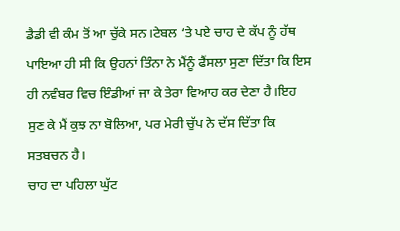ਡੈਡੀ ਵੀ ਕੰਮ ਤੋਂ ਆ ਚੁੱਕੇ ਸਨ।ਟੇਬਲ ‘ਤੇ ਪਏ ਚਾਹ ਦੇ ਕੱਪ ਨੂੰ ਹੱਥ ਪਾਇਆ ਹੀ ਸੀ ਕਿ ਉਹਨਾਂ ਤਿੰਨਾ ਨੇ ਮੈਂਨੂੰ ਫੈਂਸਲਾ ਸੁਣਾ ਦਿੱਤਾ ਕਿ ਇਸ ਹੀ ਨਵੰਬਰ ਵਿਚ ਇੰਡੀਆਂ ਜਾ ਕੇ ਤੇਰਾ ਵਿਆਹ ਕਰ ਦੇਣਾ ਹੈ।ਇਹ ਸੁਣ ਕੇ ਮੈਂ ਕੁਝ ਨਾ ਬੋਲਿਆ, ਪਰ ਮੇਰੀ ਚੁੱਪ ਨੇ ਦੱਸ ਦਿੱਤਾ ਕਿ ਸਤਬਚਨ ਹੈ।
ਚਾਹ ਦਾ ਪਹਿਲਾ ਘੁੱਟ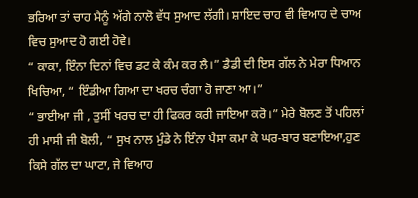ਭਰਿਆ ਤਾਂ ਚਾਹ ਮੈਨੂੰ ਅੱਗੇ ਨਾਲੋ ਵੱਧ ਸੁਆਦ ਲੱਗੀ। ਸ਼ਾਇਦ ਚਾਹ ਵੀ ਵਿਆਹ ਦੇ ਚਾਅ ਵਿਚ ਸੁਆਦ ਹੋ ਗਈ ਹੋਵੇ।
“ ਕਾਕਾ, ਇੰਨਾ ਦਿਨਾਂ ਵਿਚ ਡਟ ਕੇ ਕੰਮ ਕਰ ਲੈ।” ਡੈਡੀ ਦੀ ਇਸ ਗੱਲ ਨੇ ਮੇਰਾ ਧਿਆਨ ਖਿਚਿਆ, “ ਇੰਡੀਆ ਗਿਆ ਦਾ ਖਰਚ ਚੰਗਾ ਹੋ ਜਾਣਾ ਆ।”
“ ਭਾਈਆ ਜੀ , ਤੁਸੀਂ ਖਰਚ ਦਾ ਹੀ ਫਿਕਰ ਕਰੀ ਜਾਇਆ ਕਰੋ।” ਮੇਰੇ ਬੋਲਣ ਤੋਂ ਪਹਿਲਾਂ ਹੀ ਮਾਸੀ ਜੀ ਬੋਲੀ, “ ਸੁਖ ਨਾਲ ਮੁੰਡੇ ਨੇ ਇੰਨਾ ਪੈਸਾ ਕਮਾ ਕੇ ਘਰ-ਬਾਰ ਬਣਾਇਆ,ਹੁਣ ਕਿਸੇ ਗੱਲ ਦਾ ਘਾਟਾ, ਜੇ ਵਿਆਹ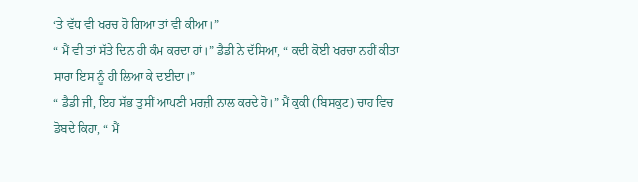‘ਤੇ ਵੱਧ ਵੀ ਖਰਚ ਹੋ ਗਿਆ ਤਾਂ ਵੀ ਕੀਆ।”
“ ਮੈਂ ਵੀ ਤਾਂ ਸੱਤੇ ਦਿਨ ਹੀ ਕੰਮ ਕਰਦਾ ਹਾਂ।” ਡੈਡੀ ਨੇ ਦੱਸਿਆ, “ ਕਦੀ ਕੋਈ ਖਰਚਾ ਨਹੀਂ ਕੀਤਾ ਸਾਰਾ ਇਸ ਨੂੰ ਹੀ ਲਿਆ ਕੇ ਦਈਦਾ।”
“ ਡੈਡੀ ਜੀ, ਇਹ ਸੱਭ ਤੁਸੀਂ ਆਪਣੀ ਮਰਜ਼ੀ ਨਾਲ ਕਰਦੇ ਹੋ।” ਮੈਂ ਕੁਕੀ (ਬਿਸਕੁਟ) ਚਾਹ ਵਿਚ ਡੋਬਦੇ ਕਿਹਾ, “ ਮੈਂ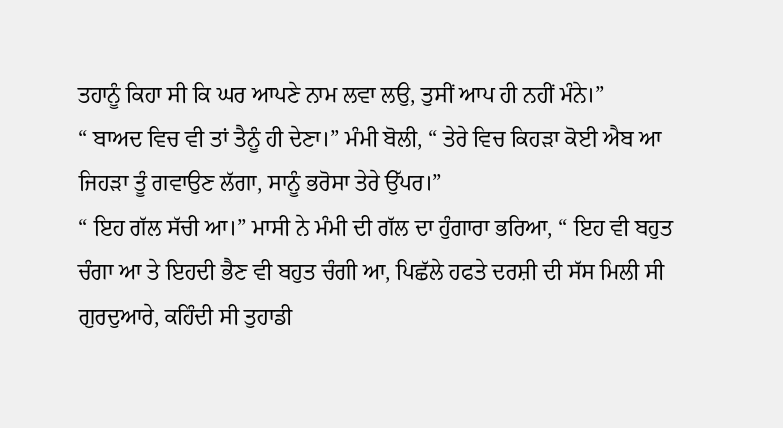ਤਹਾਨੂੰ ਕਿਹਾ ਸੀ ਕਿ ਘਰ ਆਪਣੇ ਨਾਮ ਲਵਾ ਲਉ, ਤੁਸੀਂ ਆਪ ਹੀ ਨਹੀਂ ਮੰਨੇ।”
“ ਬਾਅਦ ਵਿਚ ਵੀ ਤਾਂ ਤੈਨੂੰ ਹੀ ਦੇਣਾ।” ਮੰਮੀ ਬੋਲੀ, “ ਤੇਰੇ ਵਿਚ ਕਿਹੜਾ ਕੋਈ ਐਬ ਆ ਜਿਹੜਾ ਤੂੰ ਗਵਾਉਣ ਲੱਗਾ, ਸਾਨੂੰ ਭਰੋਸਾ ਤੇਰੇ ਉੱਪਰ।”
“ ਇਹ ਗੱਲ ਸੱਚੀ ਆ।” ਮਾਸੀ ਨੇ ਮੰਮੀ ਦੀ ਗੱਲ ਦਾ ਹੁੰਗਾਰਾ ਭਰਿਆ, “ ਇਹ ਵੀ ਬਹੁਤ ਚੰਗਾ ਆ ਤੇ ਇਹਦੀ ਭੈਣ ਵੀ ਬਹੁਤ ਚੰਗੀ ਆ, ਪਿਛੱਲੇ ਹਫਤੇ ਦਰਸ਼ੀ ਦੀ ਸੱਸ ਮਿਲੀ ਸੀ ਗੁਰਦੁਆਰੇ, ਕਹਿੰਦੀ ਸੀ ਤੁਹਾਡੀ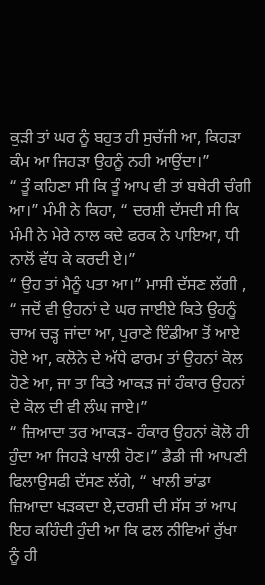ਕੁੜੀ ਤਾਂ ਘਰ ਨੂੰ ਬਹੁਤ ਹੀ ਸੁਚੱਜੀ ਆ, ਕਿਹੜਾ ਕੰਮ ਆ ਜਿਹੜਾ ਉਹਨੂੰ ਨਹੀ ਆਉਂਦਾ।”
“ ਤੂੰ ਕਹਿਣਾ ਸੀ ਕਿ ਤੂੰ ਆਪ ਵੀ ਤਾਂ ਬਥੇਰੀ ਚੰਗੀ ਆ।” ਮੰਮੀ ਨੇ ਕਿਹਾ, “ ਦਰਸ਼ੀ ਦੱਸਦੀ ਸੀ ਕਿ ਮੰਮੀ ਨੇ ਮੇਰੇ ਨਾਲ ਕਦੇ ਫਰਕ ਨੇ ਪਾਇਆ, ਧੀ ਨਾਲੋਂ ਵੱਧ ਕੇ ਕਰਦੀ ਏ।”
“ ਉਹ ਤਾਂ ਮੈਨੂੰ ਪਤਾ ਆ।” ਮਾਸੀ ਦੱਸਣ ਲੱਗੀ , “ ਜਦੋਂ ਵੀ ਉਹਨਾਂ ਦੇ ਘਰ ਜਾਈਏ ਕਿਤੇ ਉਹਨੂੰ ਚਾਅ ਚੜ੍ਹ ਜਾਂਦਾ ਆ, ਪੁਰਾਣੇ ਇੰਡੀਆ ਤੋਂ ਆਏ ਹੋਏ ਆ, ਕਲੋਨੇ ਦੇ ਅੱਧੇ ਫਾਰਮ ਤਾਂ ਉਹਨਾਂ ਕੋਲ ਹੋਣੇ ਆ, ਜਾ ਤਾ ਕਿਤੇ ਆਕੜ ਜਾਂ ਹੰਕਾਰ ਉਹਨਾਂ ਦੇ ਕੋਲ ਦੀ ਵੀ ਲੰਘ ਜਾਏ।”
“ ਜ਼ਿਆਦਾ ਤਰ ਆਕੜ- ਹੰਕਾਰ ਉਹਨਾਂ ਕੋਲੋ ਹੀ ਹੁੰਦਾ ਆ ਜਿਹੜੇ ਖਾਲੀ ਹੋਣ।” ਡੈਡੀ ਜੀ ਆਪਣੀ ਫਿਲਾਉਸਫੀ ਦੱਸਣ ਲੱਗੇ, “ ਖਾਲੀ ਭਾਂਡਾ ਜ਼ਿਆਦਾ ਖੜਕਦਾ ਏ,ਦਰਸ਼ੀ ਦੀ ਸੱਸ ਤਾਂ ਆਪ ਇਹ ਕਹਿੰਦੀ ਹੁੰਦੀ ਆ ਕਿ ਫਲ ਨੀਵਿਆਂ ਰੁੱਖਾ ਨੂੰ ਹੀ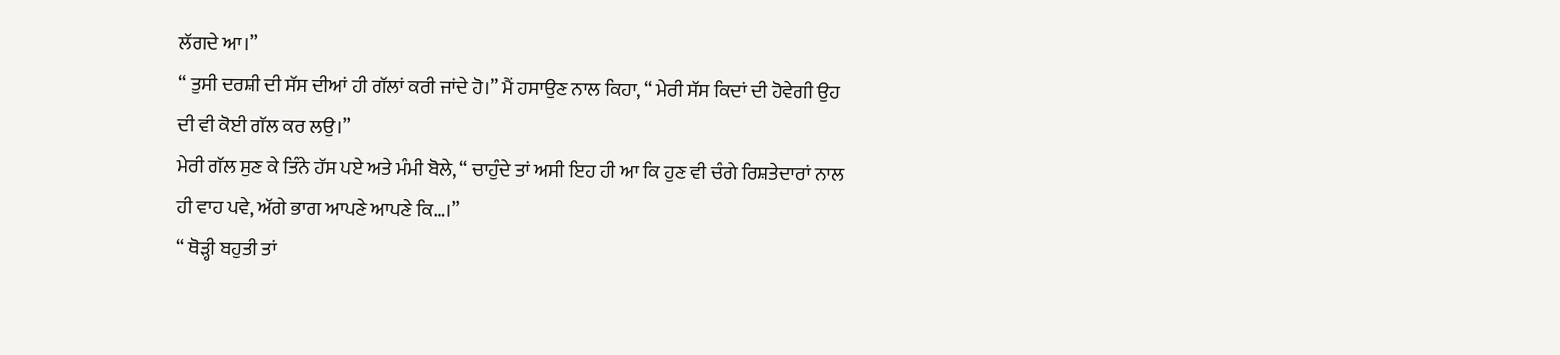ਲੱਗਦੇ ਆ।”
“ ਤੁਸੀ ਦਰਸ਼ੀ ਦੀ ਸੱਸ ਦੀਆਂ ਹੀ ਗੱਲਾਂ ਕਰੀ ਜਾਂਦੇ ਹੋ।” ਮੈਂ ਹਸਾਉਣ ਨਾਲ ਕਿਹਾ, “ ਮੇਰੀ ਸੱਸ ਕਿਦਾਂ ਦੀ ਹੋਵੇਗੀ ਉਹ ਦੀ ਵੀ ਕੋਈ ਗੱਲ ਕਰ ਲਉ।”
ਮੇਰੀ ਗੱਲ ਸੁਣ ਕੇ ਤਿੰਨੇ ਹੱਸ ਪਏ ਅਤੇ ਮੰਮੀ ਬੋਲੇ, “ ਚਾਹੁੰਦੇ ਤਾਂ ਅਸੀ ਇਹ ਹੀ ਆ ਕਿ ਹੁਣ ਵੀ ਚੰਗੇ ਰਿਸ਼ਤੇਦਾਰਾਂ ਨਾਲ ਹੀ ਵਾਹ ਪਵੇ, ਅੱਗੇ ਭਾਗ ਆਪਣੇ ਆਪਣੇ ਕਿ…।”
“ ਥੋੜ੍ਹੀ ਬਹੁਤੀ ਤਾਂ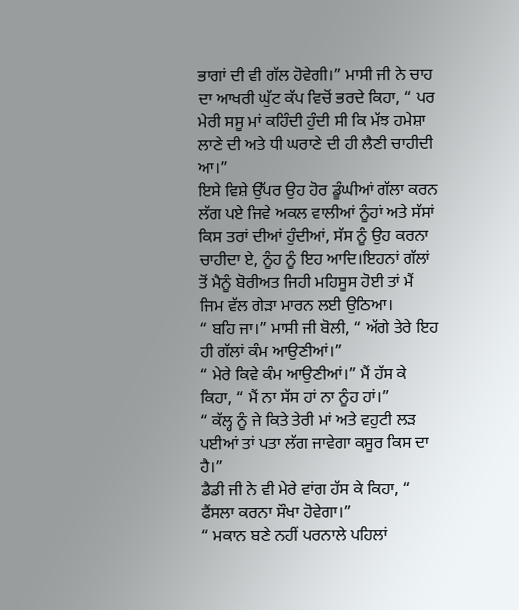ਭਾਗਾਂ ਦੀ ਵੀ ਗੱਲ ਹੋਵੇਗੀ।” ਮਾਸੀ ਜੀ ਨੇ ਚਾਹ ਦਾ ਆਖਰੀ ਘੁੱਟ ਕੱਪ ਵਿਚੋਂ ਭਰਦੇ ਕਿਹਾ, “ ਪਰ ਮੇਰੀ ਸਸੂ ਮਾਂ ਕਹਿੰਦੀ ਹੁੰਦੀ ਸੀ ਕਿ ਮੱਝ ਹਮੇਸ਼ਾ ਲਾਣੇ ਦੀ ਅਤੇ ਧੀ ਘਰਾਣੇ ਦੀ ਹੀ ਲੈਣੀ ਚਾਹੀਦੀ ਆ।”
ਇਸੇ ਵਿਸ਼ੇ ਉੱਪਰ ਉਹ ਹੋਰ ਡੂੰਘੀਆਂ ਗੱਲਾ ਕਰਨ ਲੱਗ ਪਏ ਜਿਵੇ ਅਕਲ ਵਾਲੀਆਂ ਨੂੰਹਾਂ ਅਤੇ ਸੱਸਾਂ ਕਿਸ ਤਰਾਂ ਦੀਆਂ ਹੁੰਦੀਆਂ, ਸੱਸ ਨੂੰ ਉਹ ਕਰਨਾ ਚਾਹੀਦਾ ਏ, ਨੂੰਹ ਨੂੰ ਇਹ ਆਦਿ।ਇਹਨਾਂ ਗੱਲਾਂ ਤੋਂ ਮੈਨੂੰ ਬੋਰੀਅਤ ਜਿਹੀ ਮਹਿਸੂਸ ਹੋਈ ਤਾਂ ਮੈਂ ਜਿਮ ਵੱਲ ਗੇੜਾ ਮਾਰਨ ਲਈ ਉਠਿਆ।
“ ਬਹਿ ਜਾ।” ਮਾਸੀ ਜੀ ਬੋਲੀ, “ ਅੱਗੇ ਤੇਰੇ ਇਹ ਹੀ ਗੱਲਾਂ ਕੰਮ ਆਉਣੀਆਂ।”
“ ਮੇਰੇ ਕਿਵੇ ਕੰਮ ਆਉਣੀਆਂ।” ਮੈਂ ਹੱਸ ਕੇ ਕਿਹਾ, “ ਮੈਂ ਨਾ ਸੱਸ ਹਾਂ ਨਾ ਨੂੰਹ ਹਾਂ।”
“ ਕੱਲ੍ਹ ਨੂੰ ਜੇ ਕਿਤੇ ਤੇਰੀ ਮਾਂ ਅਤੇ ਵਹੁਟੀ ਲੜ ਪਈਆਂ ਤਾਂ ਪਤਾ ਲੱਗ ਜਾਵੇਗਾ ਕਸੂਰ ਕਿਸ ਦਾ ਹੈ।”
ਡੈਡੀ ਜੀ ਨੇ ਵੀ ਮੇਰੇ ਵਾਂਗ ਹੱਸ ਕੇ ਕਿਹਾ, “ ਫੈਂਸਲਾ ਕਰਨਾ ਸੌਖਾ ਹੋਵੇਗਾ।”
“ ਮਕਾਨ ਬਣੇ ਨਹੀਂ ਪਰਨਾਲੇ ਪਹਿਲਾਂ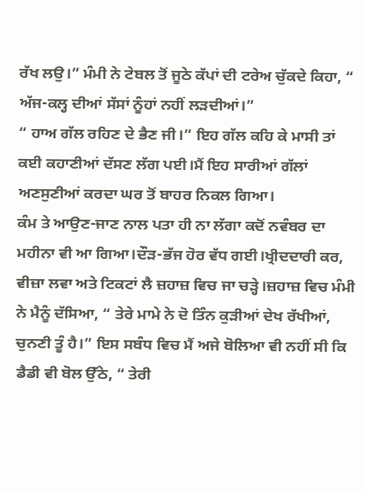ਰੱਖ ਲਉ।” ਮੰਮੀ ਨੇ ਟੇਬਲ ਤੋਂ ਜੂਠੇ ਕੱਪਾਂ ਦੀ ਟਰੇਅ ਚੁੱਕਦੇ ਕਿਹਾ, “ ਅੱਜ-ਕਲ੍ਹ ਦੀਆਂ ਸੱਸਾਂ ਨੂੰਹਾਂ ਨਹੀਂ ਲੜਦੀਆਂ।”
“ ਹਾਅ ਗੱਲ ਰਹਿਣ ਦੇ ਭੈਣ ਜੀ।” ਇਹ ਗੱਲ ਕਹਿ ਕੇ ਮਾਸੀ ਤਾਂ ਕਈ ਕਹਾਣੀਆਂ ਦੱਸਣ ਲੱਗ ਪਈ।ਮੈਂ ਇਹ ਸਾਰੀਆਂ ਗੱਲਾਂ ਅਣਸੁਣੀਆਂ ਕਰਦਾ ਘਰ ਤੋਂ ਬਾਹਰ ਨਿਕਲ ਗਿਆ।
ਕੰਮ ਤੇ ਆਉਣ-ਜਾਣ ਨਾਲ ਪਤਾ ਹੀ ਨਾ ਲੱਗਾ ਕਦੋਂ ਨਵੰਬਰ ਦਾ ਮਹੀਨਾ ਵੀ ਆ ਗਿਆ।ਦੌੜ-ਭੱਜ ਹੋਰ ਵੱਧ ਗਈ।ਖ੍ਰੀਦਦਾਰੀ ਕਰ, ਵੀਜ਼ਾ ਲਵਾ ਅਤੇ ਟਿਕਟਾਂ ਲੈ ਜ਼ਹਾਜ਼ ਵਿਚ ਜਾ ਚੜ੍ਹੇ।ਜ਼ਹਾਜ਼ ਵਿਚ ਮੰਮੀ ਨੇ ਮੈਨੂੰ ਦੱਸਿਆ, “ ਤੇਰੇ ਮਾਮੇ ਨੇ ਦੋ ਤਿੰਨ ਕੁੜੀਆਂ ਦੇਖ ਰੱਖੀਆਂ, ਚੁਨਣੀ ਤੂੰ ਹੈ।” ਇਸ ਸਬੰਧ ਵਿਚ ਮੈਂ ਅਜੇ ਬੋਲਿਆ ਵੀ ਨਹੀਂ ਸੀ ਕਿ ਡੈਡੀ ਵੀ ਬੋਲ ਉੱਠੇ, “ ਤੇਰੀ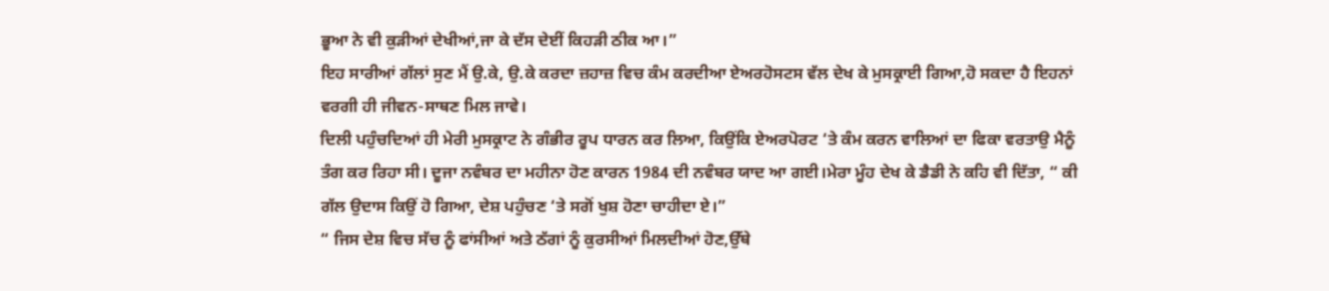ਭੂਆ ਨੇ ਵੀ ਕੁੜੀਆਂ ਦੇਖੀਆਂ,ਜਾ ਕੇ ਦੱਸ ਦੇਈਂ ਕਿਹੜੀ ਠੀਕ ਆ।”
ਇਹ ਸਾਰੀਆਂ ਗੱਲਾਂ ਸੁਣ ਮੈਂ ਉ.ਕੇ, ਉ.ਕੇ ਕਰਦਾ ਜ਼ਹਾਜ਼ ਵਿਚ ਕੰਮ ਕਰਦੀਆ ਏਅਰਹੋਸਟਸ ਵੱਲ ਦੇਖ ਕੇ ਮੁਸਕ੍ਰਾਈ ਗਿਆ,ਹੋ ਸਕਦਾ ਹੈ ਇਹਨਾਂ ਵਰਗੀ ਹੀ ਜੀਵਨ-ਸਾਥਣ ਮਿਲ ਜਾਵੇ।
ਦਿਲੀ ਪਹੁੰਚਦਿਆਂ ਹੀ ਮੇਰੀ ਮੁਸਕ੍ਰਾਟ ਨੇ ਗੰਭੀਰ ਰੂਪ ਧਾਰਨ ਕਰ ਲਿਆ, ਕਿਉਂਕਿ ਏਅਰਪੋਰਟ ‘ਤੇ ਕੰਮ ਕਰਨ ਵਾਲਿਆਂ ਦਾ ਫਿਕਾ ਵਰਤਾਉ ਮੈਨੂੰ ਤੰਗ ਕਰ ਰਿਹਾ ਸੀ। ਦੂਜਾ ਨਵੰਬਰ ਦਾ ਮਹੀਨਾ ਹੋਣ ਕਾਰਨ 1984 ਦੀ ਨਵੰਬਰ ਯਾਦ ਆ ਗਈ।ਮੇਰਾ ਮੂੰਹ ਦੇਖ ਕੇ ਡੈਡੀ ਨੇ ਕਹਿ ਵੀ ਦਿੱਤਾ, “ ਕੀ ਗੱਲ ਉਦਾਸ ਕਿਉਂ ਹੋ ਗਿਆ, ਦੇਸ਼ ਪਹੁੰਚਣ ‘ਤੇ ਸਗੋਂ ਖੁਸ਼ ਹੋਣਾ ਚਾਹੀਦਾ ਏ।”
“ ਜਿਸ ਦੇਸ਼ ਵਿਚ ਸੱਚ ਨੂੰ ਫਾਂਸੀਆਂ ਅਤੇ ਠੱਗਾਂ ਨੂੰ ਕੁਰਸੀਆਂ ਮਿਲਦੀਆਂ ਹੋਣ,ਉੱਥੇ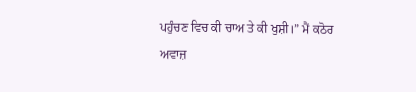ਪਹੁੰਚਣ ਵਿਚ ਕੀ ਚਾਅ ਤੇ ਕੀ ਖੁਸ਼ੀ।” ਮੈਂ ਕਠੋਰ ਅਵਾਜ਼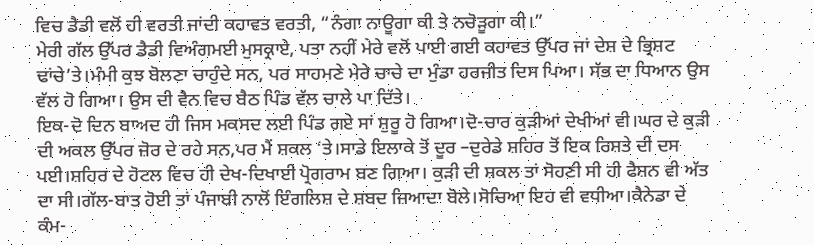ਵਿਚ ਡੈਡੀ ਵਲੋਂ ਹੀ ਵਰਤੀ ਜਾਂਦੀ ਕਹਾਵਤ ਵਰਤੀ, “ਨੰਗਾ ਨਾਊਗਾ ਕੀ ਤੇ ਨਚੋੜੂਗਾ ਕੀ।”
ਮੇਰੀ ਗੱਲ ਉੱਪਰ ਡੈਡੀ ਵਿਅੰਗਮਈ ਮੁਸਕ੍ਰਾਏ, ਪਤਾ ਨਹੀਂ ਮੇਰੇ ਵਲੋਂ ਪਾਈ ਗਈ ਕਹਾਵਤ ਉੱਪਰ ਜਾਂ ਦੇਸ਼ ਦੇ ਭ੍ਰਿਸ਼ਟ ਢਾਂਚੇ’ਤੇ।ਮੰਮੀ ਕੁਝ ਬੋਲਣਾ ਚਾਹੁੰਦੇ ਸਨ, ਪਰ ਸਾਹਮਣੇ ਮੇਰੇ ਚਾਚੇ ਦਾ ਮੁੰਡਾ ਹਰਜੀਤ ਦਿਸ ਪਿਆ। ਸੱਭ ਦਾ ਧਿਆਨ ਉਸ ਵੱਲ ਹੋ ਗਿਆ। ਉਸ ਦੀ ਵੈਨ ਵਿਚ ਬੈਠ ਪਿੰਡ ਵੱਲ ਚਾਲੇ ਪਾ ਦਿੱਤੇ।
ਇਕ-ਦੋ ਦਿਨ ਬਾਅਦ ਹੀ ਜਿਸ ਮਕਸਦ ਲਈ ਪਿੰਡ ਗਏ ਸਾਂ ਸ਼ੁਰੂ ਹੋ ਗਿਆ।ਦੋ-ਚਾਰ ਕੁੜੀਆਂ ਦੇਖੀਆਂ ਵੀ।ਘਰ ਦੇ ਕੁੜੀ ਦੀ ਅਕਲ ਉੱਪਰ ਜ਼ੋਰ ਦੇ ਰਹੇ ਸਨ,ਪਰ ਮੈਂ ਸ਼ਕਲ ‘ਤੇ।ਸਾਡੇ ਇਲਾਕੇ ਤੋਂ ਦੂਰ –ਦੁਰੇਡੇ ਸ਼ਹਿਰ ਤੋਂ ਇਕ ਰਿਸ਼ਤੇ ਦੀ ਦਸ ਪਈ।ਸ਼ਹਿਰ ਦੇ ਹੋਟਲ ਵਿਚ ਹੀ ਦੇਖ-ਦਿਖਾਈ ਪ੍ਰੋਗਰਾਮ ਬਣ ਗਿਆ। ਕੁੜੀ ਦੀ ਸ਼ਕਲ ਤਾਂ ਸੋਹਣੀ ਸੀ ਹੀ ਫੈਸ਼ਨ ਵੀ ਅੱਤ ਦਾ ਸੀ।ਗੱਲ-ਬਾਤ ਹੋਈ ਤਾਂ ਪੰਜਾਬੀ ਨਾਲੋਂ ਇੰਗਲਿਸ਼ ਦੇ ਸ਼ਬਦ ਜ਼ਿਆਦਾ ਬੋਲੇ।ਸੋਚਿਆ ਇਹ ਵੀ ਵਧੀਆ।ਕੈਨੇਡਾ ਦੇ ਕੰਮ-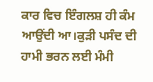ਕਾਰ ਵਿਚ ਇੰਗਲਸ਼ ਹੀ ਕੰਮ ਆਉਂਦੀ ਆ।ਕੁੜੀ ਪਸੰਦ ਦੀ ਹਾਮੀ ਭਰਨ ਲਈ ਮੰਮੀ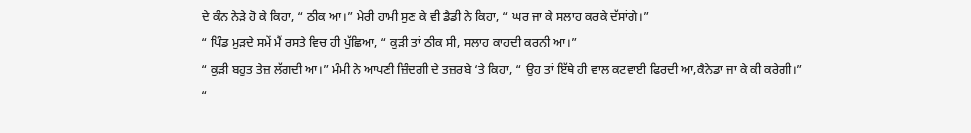ਦੇ ਕੰਨ ਨੇੜੇ ਹੋ ਕੇ ਕਿਹਾ, “ ਠੀਕ ਆ।” ਮੇਰੀ ਹਾਮੀ ਸੁਣ ਕੇ ਵੀ ਡੈਡੀ ਨੇ ਕਿਹਾ, “ ਘਰ ਜਾ ਕੇ ਸਲਾਹ ਕਰਕੇ ਦੱਸਾਂਗੇ।”
“ ਪਿੰਡ ਮੁੜਦੇ ਸਮੇਂ ਮੈਂ ਰਸਤੇ ਵਿਚ ਹੀ ਪੁੱਛਿਆ, “ ਕੁੜੀ ਤਾਂ ਠੀਕ ਸੀ, ਸਲਾਹ ਕਾਹਦੀ ਕਰਨੀ ਆ।”
“ ਕੁੜੀ ਬਹੁਤ ਤੇਜ਼ ਲੱਗਦੀ ਆ।” ਮੰਮੀ ਨੇ ਆਪਣੀ ਜ਼ਿੰਦਗੀ ਦੇ ਤਜ਼ਰਬੇ ‘ਤੇ ਕਿਹਾ, “ ਉਹ ਤਾਂ ਇੱਥੇ ਹੀ ਵਾਲ ਕਟਵਾਈ ਫਿਰਦੀ ਆ,ਕੈਨੇਡਾ ਜਾ ਕੇ ਕੀ ਕਰੇਗੀ।”
“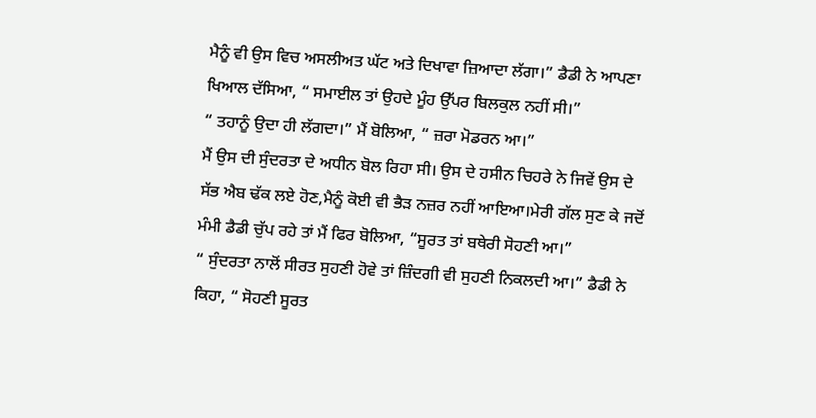ਮੈਨੂੰ ਵੀ ਉਸ ਵਿਚ ਅਸਲੀਅਤ ਘੱਟ ਅਤੇ ਦਿਖਾਵਾ ਜ਼ਿਆਦਾ ਲੱਗਾ।” ਡੈਡੀ ਨੇ ਆਪਣਾ ਖਿਆਲ ਦੱਸਿਆ, “ ਸਮਾਈਲ ਤਾਂ ਉਹਦੇ ਮੂੰਹ ਉੱਪਰ ਬਿਲਕੁਲ ਨਹੀਂ ਸੀ।”
“ ਤਹਾਨੂੰ ਉਦਾ ਹੀ ਲੱਗਦਾ।” ਮੈਂ ਬੋਲਿਆ, “ ਜ਼ਰਾ ਮੋਡਰਨ ਆ।”
ਮੈਂ ਉਸ ਦੀ ਸੁੰਦਰਤਾ ਦੇ ਅਧੀਨ ਬੋਲ ਰਿਹਾ ਸੀ। ਉਸ ਦੇ ਹਸੀਨ ਚਿਹਰੇ ਨੇ ਜਿਵੇਂ ਉਸ ਦੇ ਸੱਭ ਐਬ ਢੱਕ ਲਏ ਹੋਣ,ਮੈਨੂੰ ਕੋਈ ਵੀ ਭੈੜ ਨਜ਼ਰ ਨਹੀਂ ਆਇਆ।ਮੇਰੀ ਗੱਲ ਸੁਣ ਕੇ ਜਦੋਂ ਮੰਮੀ ਡੈਡੀ ਚੁੱਪ ਰਹੇ ਤਾਂ ਮੈਂ ਫਿਰ ਬੋਲਿਆ, “ਸੂਰਤ ਤਾਂ ਬਥੇਰੀ ਸੋਹਣੀ ਆ।”
“ ਸੁੰਦਰਤਾ ਨਾਲੋਂ ਸੀਰਤ ਸੁਹਣੀ ਹੋਵੇ ਤਾਂ ਜ਼ਿੰਦਗੀ ਵੀ ਸੁਹਣੀ ਨਿਕਲਦੀ ਆ।” ਡੈਡੀ ਨੇ ਕਿਹਾ, “ ਸੋਹਣੀ ਸੂਰਤ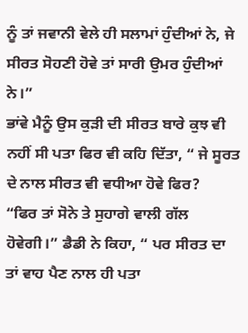ਨੂੰ ਤਾਂ ਜਵਾਨੀ ਵੇਲੇ ਹੀ ਸਲਾਮਾਂ ਹੁੰਦੀਆਂ ਨੇ, ਜੇ ਸੀਰਤ ਸੋਹਣੀ ਹੋਵੇ ਤਾਂ ਸਾਰੀ ਉਮਰ ਹੁੰਦੀਆਂ ਨੇ।”
ਭਾਂਵੇ ਮੈਨੂੰ ਉਸ ਕੁੜੀ ਦੀ ਸੀਰਤ ਬਾਰੇ ਕੁਝ ਵੀ ਨਹੀਂ ਸੀ ਪਤਾ ਫਿਰ ਵੀ ਕਹਿ ਦਿੱਤਾ, “ ਜੇ ਸੂਰਤ ਦੇ ਨਾਲ ਸੀਰਤ ਵੀ ਵਧੀਆ ਹੋਵੇ ਫਿਰ?
“ਫਿਰ ਤਾਂ ਸੋਨੇ ਤੇ ਸੁਹਾਗੇ ਵਾਲੀ ਗੱਲ ਹੋਵੇਗੀ।” ਡੈਡੀ ਨੇ ਕਿਹਾ, “ ਪਰ ਸੀਰਤ ਦਾ ਤਾਂ ਵਾਹ ਪੈਣ ਨਾਲ ਹੀ ਪਤਾ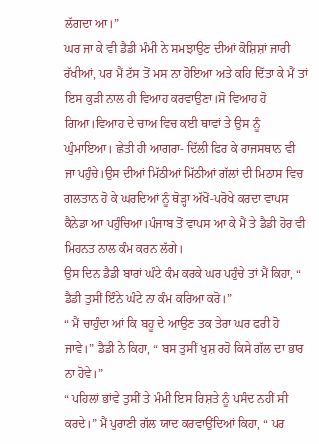ਲੱਗਦਾ ਆ।”
ਘਰ ਜਾ ਕੇ ਵੀ ਡੈਡੀ ਮੰਮੀ ਨੇ ਸਮਝਾਉਣ ਦੀਆਂ ਕੋਸ਼ਿਸ਼ਾਂ ਜਾਰੀ ਰੱਖੀਆਂ, ਪਰ ਮੈਂ ਟੱਸ ਤੋਂ ਮਸ ਨਾ ਹੋਇਆ ਅਤੇ ਕਹਿ ਦਿੱਤਾ ਕੇ ਮੈਂ ਤਾਂ ਇਸ ਕੁੜੀ ਨਾਲ ਹੀ ਵਿਆਹ ਕਰਵਾਉਣਾ।ਸੋ ਵਿਆਹ ਹੋ ਗਿਆ।ਵਿਆਹ ਦੇ ਚਾਅ ਵਿਚ ਕਈ ਥਾਵਾਂ ਤੇ ਉਸ ਨੂੰ ਘੁੰਮਾਇਆ। ਛੇਤੀ ਹੀ ਆਗਰਾ- ਦਿੱਲੀ ਫਿਰ ਕੇ ਰਾਜਸਥਾਨ ਵੀ ਜਾ ਪਹੁੰਚੇ।ਉਸ ਦੀਆਂ ਮਿੱਠੀਆਂ ਮਿੱਠੀਆਂ ਗੱਲਾਂ ਦੀ ਮਿਠਾਸ ਵਿਚ ਗਲਤਾਨ ਹੋ ਕੇ ਘਰਦਿਆਂ ਨੂੰ ਥੋੜ੍ਹਾ ਅੱਖੋਂ-ਪਰੋਖੇ ਕਰਦਾ ਵਾਪਸ ਕੈਨੇਡਾ ਆ ਪਹੁੰਚਿਆ।ਪੰਜਾਬ ਤੋਂ ਵਾਪਸ ਆ ਕੇ ਮੈਂ ਤੇ ਡੈਡੀ ਹੋਰ ਵੀ ਮਿਹਨਤ ਨਾਲ ਕੰਮ ਕਰਨ ਲੱਗੇ।
ਉਸ ਦਿਨ ਡੈਡੀ ਬਾਰਾਂ ਘੰਟੇ ਕੰਮ ਕਰਕੇ ਘਰ ਪਹੁੰਚੇ ਤਾਂ ਮੈਂ ਕਿਹਾ, “ ਡੈਡੀ ਤੁਸੀਂ ਇੰਨੇ ਘੰਟੇ ਨਾ ਕੰਮ ਕਰਿਆ ਕਰੋ।”
“ ਮੈਂ ਚਾਹੁੰਦਾ ਆਂ ਕਿ ਬਹੂ ਦੇ ਆਉਣ ਤਕ ਤੇਰਾ ਘਰ ਫਰੀ ਹੋ ਜਾਵੇ।” ਡੈਡੀ ਨੇ ਕਿਹਾ, “ ਬਸ ਤੁਸੀਂ ਖੁਸ਼ ਰਹੋ ਕਿਸੇ ਗੱਲ ਦਾ ਭਾਰ ਨਾ ਹੋਵੇ।”
“ ਪਹਿਲਾਂ ਭਾਂਵੇ ਤੁਸੀਂ ਤੇ ਮੰਮੀ ਇਸ ਰਿਸ਼ਤੇ ਨੂੰ ਪਸੰਦ ਨਹੀਂ ਸੀ ਕਰਦੇ।” ਮੈਂ ਪੁਰਾਣੀ ਗੱਲ ਯਾਦ ਕਰਵਾਉਂਦਿਆਂ ਕਿਹਾ, “ ਪਰ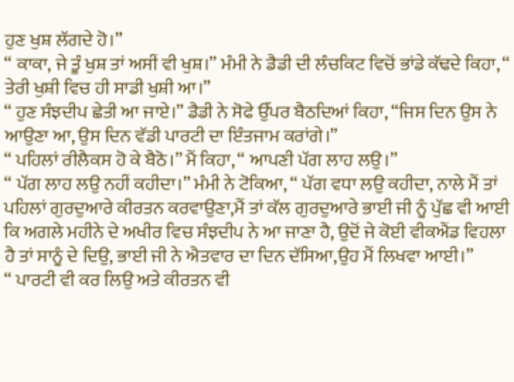ਹੁਣ ਖੁਸ਼ ਲੱਗਦੇ ਹੋ।”
“ ਕਾਕਾ, ਜੇ ਤੂੰ ਖੁਸ਼ ਤਾਂ ਅਸੀਂ ਵੀ ਖੁਸ਼।” ਮੰਮੀ ਨੇ ਡੈਡੀ ਦੀ ਲੰਚਕਿਟ ਵਿਚੋਂ ਭਾਂਡੇ ਕੱਢਦੇ ਕਿਹਾ, “ ਤੇਰੀ ਖੁਸ਼ੀ ਵਿਚ ਹੀ ਸਾਡੀ ਖੁਸ਼ੀ ਆ।”
“ ਹੁਣ ਸੰਝਦੀਪ ਛੇਤੀ ਆ ਜਾਏ।” ਡੈਡੀ ਨੇ ਸੋਫੇ ਉੱਪਰ ਬੈਠਦਿਆਂ ਕਿਹਾ, “ਜਿਸ ਦਿਨ ਉਸ ਨੇ ਆਉਣਾ ਆ, ਉਸ ਦਿਨ ਵੱਡੀ ਪਾਰਟੀ ਦਾ ਇੰਤਜਾਮ ਕਰਾਂਗੇ।”
“ ਪਹਿਲਾਂ ਰੀਲੈਕਸ ਹੋ ਕੇ ਬੈਠੋ।” ਮੈਂ ਕਿਹਾ, “ ਆਪਣੀ ਪੱਗ ਲਾਹ ਲਉ।”
“ ਪੱਗ ਲਾਹ ਲਉ ਨਹੀਂ ਕਹੀਦਾ।” ਮੰਮੀ ਨੇ ਟੋਕਿਆ, “ ਪੱਗ ਵਧਾ ਲਉ ਕਹੀਦਾ, ਨਾਲੇ ਮੈਂ ਤਾਂ ਪਹਿਲਾਂ ਗੁਰਦੁਆਰੇ ਕੀਰਤਨ ਕਰਵਾਉਣਾ,ਮੈਂ ਤਾਂ ਕੱਲ ਗੁਰਦੁਆਰੇ ਭਾਈ ਜੀ ਨੂੰ ਪੁੱਛ ਵੀ ਆਈ ਕਿ ਅਗਲੇ ਮਹੀਨੇ ਦੇ ਅਖੀਰ ਵਿਚ ਸੰਝਦੀਪ ਨੇ ਆ ਜਾਣਾ ਹੈ, ਉਦੋਂ ਜੇ ਕੋਈ ਵੀਕਐਂਡ ਵਿਹਲਾ ਹੈ ਤਾਂ ਸਾਨੂੰ ਦੇ ਦਿਉ, ਭਾਈ ਜੀ ਨੇ ਐਤਵਾਰ ਦਾ ਦਿਨ ਦੱਸਿਆ,ਉਹ ਮੈਂ ਲਿਖਵਾ ਆਈ।”
“ ਪਾਰਟੀ ਵੀ ਕਰ ਲਿਉ ਅਤੇ ਕੀਰਤਨ ਵੀ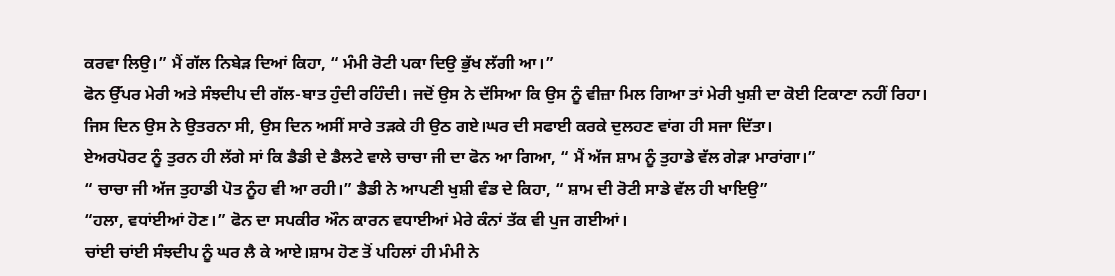ਕਰਵਾ ਲਿਉ।” ਮੈਂ ਗੱਲ ਨਿਬੇੜ ਦਿਆਂ ਕਿਹਾ, “ ਮੰਮੀ ਰੋਟੀ ਪਕਾ ਦਿਉ ਭੁੱਖ ਲੱਗੀ ਆ।”
ਫੋਨ ਉੱਪਰ ਮੇਰੀ ਅਤੇ ਸੰਝਦੀਪ ਦੀ ਗੱਲ-ਬਾਤ ਹੁੰਦੀ ਰਹਿੰਦੀ। ਜਦੋਂ ਉਸ ਨੇ ਦੱਸਿਆ ਕਿ ਉਸ ਨੂੰ ਵੀਜ਼ਾ ਮਿਲ ਗਿਆ ਤਾਂ ਮੇਰੀ ਖੁਸ਼ੀ ਦਾ ਕੋਈ ਟਿਕਾਣਾ ਨਹੀਂ ਰਿਹਾ।
ਜਿਸ ਦਿਨ ਉਸ ਨੇ ਉਤਰਨਾ ਸੀ, ਉਸ ਦਿਨ ਅਸੀਂ ਸਾਰੇ ਤੜਕੇ ਹੀ ਉਠ ਗਏ।ਘਰ ਦੀ ਸਫਾਈ ਕਰਕੇ ਦੁਲਹਣ ਵਾਂਗ ਹੀ ਸਜਾ ਦਿੱਤਾ।
ਏਅਰਪੋਰਟ ਨੂੰ ਤੁਰਨ ਹੀ ਲੱਗੇ ਸਾਂ ਕਿ ਡੈਡੀ ਦੇ ਡੈਲਟੇ ਵਾਲੇ ਚਾਚਾ ਜੀ ਦਾ ਫੋਨ ਆ ਗਿਆ, “ ਮੈਂ ਅੱਜ ਸ਼ਾਮ ਨੂੰ ਤੁਹਾਡੇ ਵੱਲ ਗੇੜਾ ਮਾਰਾਂਗਾ।”
“ ਚਾਚਾ ਜੀ ਅੱਜ ਤੁਹਾਡੀ ਪੋਤ ਨੂੰਹ ਵੀ ਆ ਰਹੀ।” ਡੈਡੀ ਨੇ ਆਪਣੀ ਖੁਸ਼ੀ ਵੰਡ ਦੇ ਕਿਹਾ, “ ਸ਼ਾਮ ਦੀ ਰੋਟੀ ਸਾਡੇ ਵੱਲ ਹੀ ਖਾਇਉ”
“ਹਲਾ, ਵਧਾਂਈਆਂ ਹੋਣ।” ਫੋਨ ਦਾ ਸਪਕੀਰ ਔਨ ਕਾਰਨ ਵਧਾਈਆਂ ਮੇਰੇ ਕੰਨਾਂ ਤੱਕ ਵੀ ਪੁਜ ਗਈਆਂ।
ਚਾਂਈ ਚਾਂਈ ਸੰਝਦੀਪ ਨੂੰ ਘਰ ਲੈ ਕੇ ਆਏ।ਸ਼ਾਮ ਹੋਣ ਤੋਂ ਪਹਿਲਾਂ ਹੀ ਮੰਮੀ ਨੇ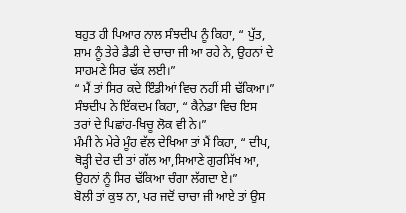ਬਹੁਤ ਹੀ ਪਿਆਰ ਨਾਲ ਸੰਝਦੀਪ ਨੂੰ ਕਿਹਾ, “ ਪੁੱਤ, ਸ਼ਾਮ ਨੂੰ ਤੇਰੇ ਡੈਡੀ ਦੇ ਚਾਚਾ ਜੀ ਆ ਰਹੇ ਨੇ, ਉਹਨਾਂ ਦੇ ਸਾਹਮਣੇ ਸਿਰ ਢੱਕ ਲਈ।”
“ ਮੈਂ ਤਾਂ ਸਿਰ ਕਦੇ ਇੰਡੀਆਂ ਵਿਚ ਨਹੀਂ ਸੀ ਢੱਕਿਆ।” ਸੰਝਦੀਪ ਨੇ ਇੱਕਦਮ ਕਿਹਾ, “ ਕੈਨੇਡਾ ਵਿਚ ਇਸ ਤਰਾਂ ਦੇ ਪਿਛਾਂਹ-ਖਿਚੂ ਲੋਕ ਵੀ ਨੇ।”
ਮੰਮੀ ਨੇ ਮੇਰੇ ਮੂੰਹ ਵੱਲ ਦੇਖਿਆ ਤਾਂ ਮੈਂ ਕਿਹਾ, “ ਦੀਪ, ਥੋੜ੍ਹੀ ਦੇਰ ਦੀ ਤਾਂ ਗੱਲ ਆ,ਸਿਆਣੇ ਗੁਰਸਿੱਖ ਆ, ਉਹਨਾਂ ਨੂੰ ਸਿਰ ਢੱਕਿਆ ਚੰਗਾ ਲੱਗਦਾ ਏ।”
ਬੋਲੀ ਤਾਂ ਕੁਝ ਨਾ, ਪਰ ਜਦੋਂ ਚਾਚਾ ਜੀ ਆਏ ਤਾਂ ਉਸ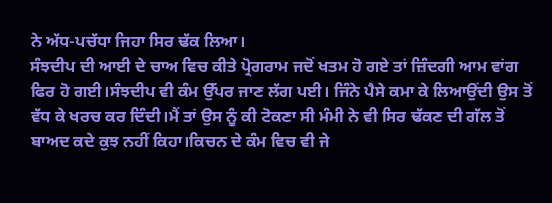ਨੇ ਅੱਧ-ਪਚੱਧਾ ਜਿਹਾ ਸਿਰ ਢੱਕ ਲਿਆ।
ਸੰਝਦੀਪ ਦੀ ਆਈ ਦੇ ਚਾਅ ਵਿਚ ਕੀਤੇ ਪ੍ਰੋਗਰਾਮ ਜਦੋਂ ਖਤਮ ਹੋ ਗਏ ਤਾਂ ਜ਼ਿੰਦਗੀ ਆਮ ਵਾਂਗ ਫਿਰ ਹੋ ਗਈ।ਸੰਝਦੀਪ ਵੀ ਕੰਮ ਉੱਪਰ ਜਾਣ ਲੱਗ ਪਈ। ਜਿੰਨੇ ਪੈਸੇ ਕਮਾ ਕੇ ਲਿਆਉਂਦੀ ਉਸ ਤੋਂ ਵੱਧ ਕੇ ਖਰਚ ਕਰ ਦਿੰਦੀ।ਮੈਂ ਤਾਂ ਉਸ ਨੂੰ ਕੀ ਟੋਕਣਾ ਸੀ ਮੰਮੀ ਨੇ ਵੀ ਸਿਰ ਢੱਕਣ ਦੀ ਗੱਲ ਤੋਂ ਬਾਅਦ ਕਦੇ ਕੁਝ ਨਹੀਂ ਕਿਹਾ।ਕਿਚਨ ਦੇ ਕੰਮ ਵਿਚ ਵੀ ਜੇ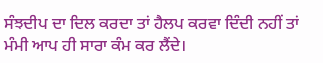ਸੰਝਦੀਪ ਦਾ ਦਿਲ ਕਰਦਾ ਤਾਂ ਹੈਲਪ ਕਰਵਾ ਦਿੰਦੀ ਨਹੀਂ ਤਾਂ ਮੰਮੀ ਆਪ ਹੀ ਸਾਰਾ ਕੰਮ ਕਰ ਲੈਂਦੇ।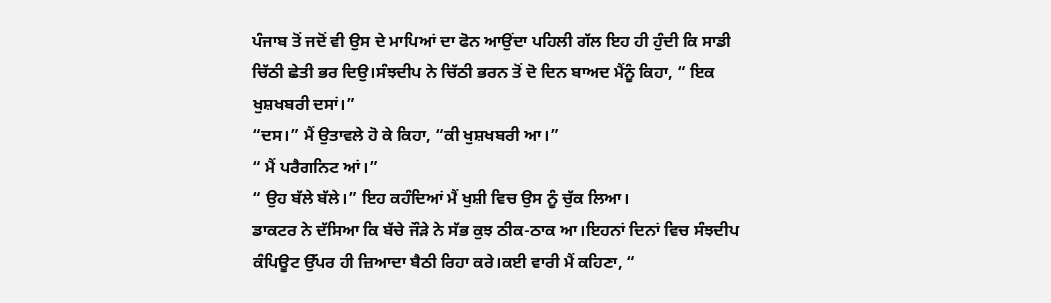ਪੰਜਾਬ ਤੋਂ ਜਦੋਂ ਵੀ ਉਸ ਦੇ ਮਾਪਿਆਂ ਦਾ ਫੋਨ ਆਉਂਦਾ ਪਹਿਲੀ ਗੱਲ ਇਹ ਹੀ ਹੁੰਦੀ ਕਿ ਸਾਡੀ ਚਿੱਠੀ ਛੇਤੀ ਭਰ ਦਿਉ।ਸੰਝਦੀਪ ਨੇ ਚਿੱਠੀ ਭਰਨ ਤੋਂ ਦੋ ਦਿਨ ਬਾਅਦ ਮੈਂਨੂੰ ਕਿਹਾ, “ ਇਕ ਖੁਸ਼ਖਬਰੀ ਦਸਾਂ।”
“ਦਸ।” ਮੈਂ ਉਤਾਵਲੇ ਹੋ ਕੇ ਕਿਹਾ, “ਕੀ ਖੁਸ਼ਖਬਰੀ ਆ।”
“ ਮੈਂ ਪਰੈਗਨਿਟ ਆਂ।”
“ ਉਹ ਬੱਲੇ ਬੱਲੇ।” ਇਹ ਕਹੰਦਿਆਂ ਮੈਂ ਖੁਸ਼ੀ ਵਿਚ ਉਸ ਨੂੰ ਚੁੱਕ ਲਿਆ।
ਡਾਕਟਰ ਨੇ ਦੱਸਿਆ ਕਿ ਬੱਚੇ ਜੌੜੇ ਨੇ ਸੱਭ ਕੁਝ ਠੀਕ-ਠਾਕ ਆ।ਇਹਨਾਂ ਦਿਨਾਂ ਵਿਚ ਸੰਝਦੀਪ ਕੰਪਿਊਟ ਉੱਪਰ ਹੀ ਜ਼ਿਆਦਾ ਬੈਠੀ ਰਿਹਾ ਕਰੇ।ਕਈ ਵਾਰੀ ਮੈਂ ਕਹਿਣਾ, “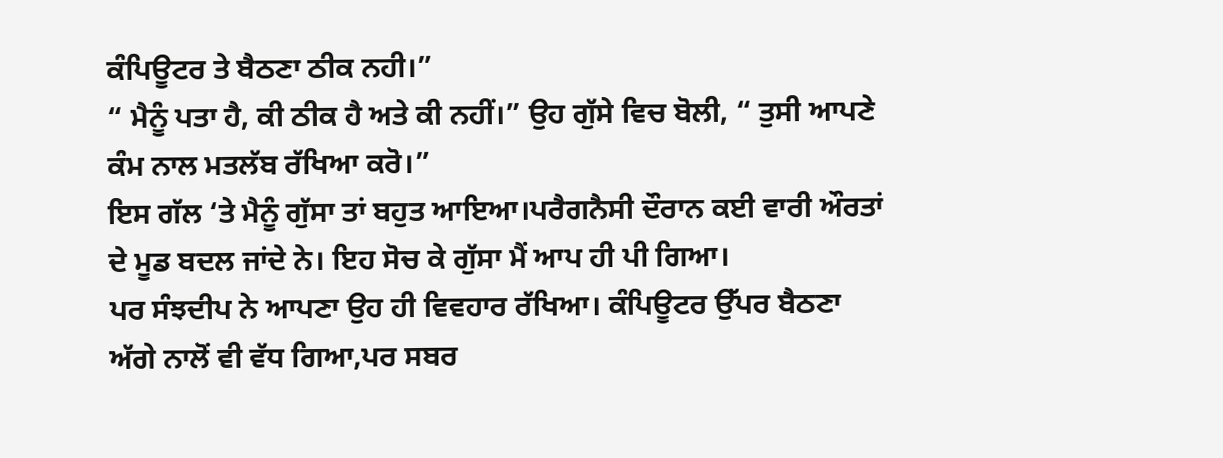ਕੰਪਿਊਟਰ ਤੇ ਬੈਠਣਾ ਠੀਕ ਨਹੀ।”
“ ਮੈਨੂੰ ਪਤਾ ਹੈ, ਕੀ ਠੀਕ ਹੈ ਅਤੇ ਕੀ ਨਹੀਂ।” ਉਹ ਗੁੱਸੇ ਵਿਚ ਬੋਲੀ, “ ਤੁਸੀ ਆਪਣੇ ਕੰਮ ਨਾਲ ਮਤਲੱਬ ਰੱਖਿਆ ਕਰੋ।”
ਇਸ ਗੱਲ ‘ਤੇ ਮੈਨੂੰ ਗੁੱਸਾ ਤਾਂ ਬਹੁਤ ਆਇਆ।ਪਰੈਗਨੈਸੀ ਦੌਰਾਨ ਕਈ ਵਾਰੀ ਔਰਤਾਂ ਦੇ ਮੂਡ ਬਦਲ ਜਾਂਦੇ ਨੇ। ਇਹ ਸੋਚ ਕੇ ਗੁੱਸਾ ਮੈਂ ਆਪ ਹੀ ਪੀ ਗਿਆ।
ਪਰ ਸੰਝਦੀਪ ਨੇ ਆਪਣਾ ਉਹ ਹੀ ਵਿਵਹਾਰ ਰੱਖਿਆ। ਕੰਪਿਊਟਰ ਉੱਪਰ ਬੈਠਣਾ ਅੱਗੇ ਨਾਲੋਂ ਵੀ ਵੱਧ ਗਿਆ,ਪਰ ਸਬਰ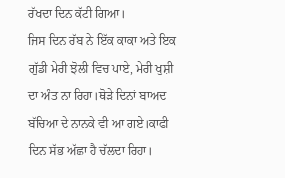ਰੱਖਦਾ ਦਿਨ ਕੱਟੀ ਗਿਆ।
ਜਿਸ ਦਿਨ ਰੱਬ ਨੇ ਇੱਕ ਕਾਕਾ ਅਤੇ ਇਕ ਗੁੱਡੀ ਮੇਰੀ ਝੋਲੀ ਵਿਚ ਪਾਏ, ਮੇਰੀ ਖੁਸ਼ੀ ਦਾ ਅੰਤ ਨਾ ਰਿਹਾ।ਥੋੜੇ ਦਿਨਾਂ ਬਾਅਦ ਬੱਚਿਆ ਦੇ ਨਾਨਕੇ ਵੀ ਆ ਗਏ।ਕਾਫੀ ਦਿਨ ਸੱਭ ਅੱਛਾ ਹੈ ਚੱਲਦਾ ਰਿਹਾ।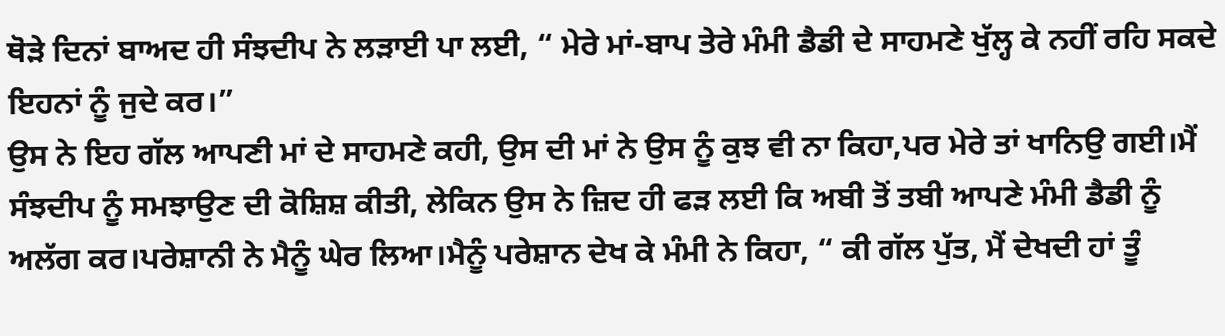ਥੋੜੇ ਦਿਨਾਂ ਬਾਅਦ ਹੀ ਸੰਝਦੀਪ ਨੇ ਲੜਾਈ ਪਾ ਲਈ, “ ਮੇਰੇ ਮਾਂ-ਬਾਪ ਤੇਰੇ ਮੰਮੀ ਡੈਡੀ ਦੇ ਸਾਹਮਣੇ ਖੁੱਲ੍ਹ ਕੇ ਨਹੀਂ ਰਹਿ ਸਕਦੇ ਇਹਨਾਂ ਨੂੰ ਜੁਦੇ ਕਰ।”
ਉਸ ਨੇ ਇਹ ਗੱਲ ਆਪਣੀ ਮਾਂ ਦੇ ਸਾਹਮਣੇ ਕਹੀ, ਉਸ ਦੀ ਮਾਂ ਨੇ ਉਸ ਨੂੰ ਕੁਝ ਵੀ ਨਾ ਕਿਹਾ,ਪਰ ਮੇਰੇ ਤਾਂ ਖਾਨਿਉ ਗਈ।ਮੈਂ ਸੰਝਦੀਪ ਨੂੰ ਸਮਝਾਉਣ ਦੀ ਕੋਸ਼ਿਸ਼ ਕੀਤੀ, ਲੇਕਿਨ ਉਸ ਨੇ ਜ਼ਿਦ ਹੀ ਫੜ ਲਈ ਕਿ ਅਬੀ ਤੋਂ ਤਬੀ ਆਪਣੇ ਮੰਮੀ ਡੈਡੀ ਨੂੰ ਅਲੱਗ ਕਰ।ਪਰੇਸ਼ਾਨੀ ਨੇ ਮੈਨੂੰ ਘੇਰ ਲਿਆ।ਮੈਨੂੰ ਪਰੇਸ਼ਾਨ ਦੇਖ ਕੇ ਮੰਮੀ ਨੇ ਕਿਹਾ, “ ਕੀ ਗੱਲ ਪੁੱਤ, ਮੈਂ ਦੇਖਦੀ ਹਾਂ ਤੂੰ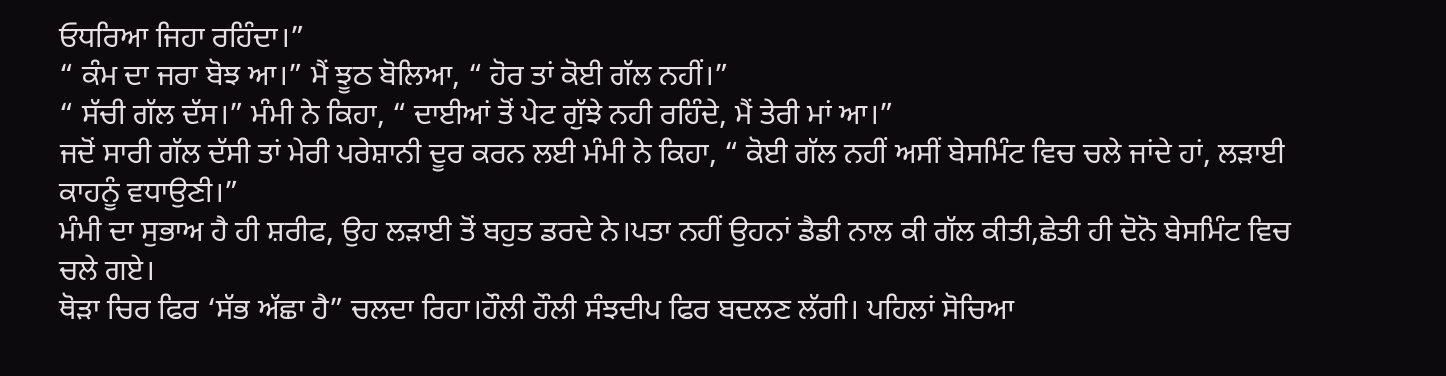ਓਧਰਿਆ ਜਿਹਾ ਰਹਿੰਦਾ।”
“ ਕੰਮ ਦਾ ਜਰਾ ਬੋਝ ਆ।” ਮੈਂ ਝੂਠ ਬੋਲਿਆ, “ ਹੋਰ ਤਾਂ ਕੋਈ ਗੱਲ ਨਹੀਂ।”
“ ਸੱਚੀ ਗੱਲ ਦੱਸ।” ਮੰਮੀ ਨੇ ਕਿਹਾ, “ ਦਾਈਆਂ ਤੋਂ ਪੇਟ ਗੁੱਝੇ ਨਹੀ ਰਹਿੰਦੇ, ਮੈਂ ਤੇਰੀ ਮਾਂ ਆ।”
ਜਦੋਂ ਸਾਰੀ ਗੱਲ ਦੱਸੀ ਤਾਂ ਮੇਰੀ ਪਰੇਸ਼ਾਨੀ ਦੂਰ ਕਰਨ ਲਈ ਮੰਮੀ ਨੇ ਕਿਹਾ, “ ਕੋਈ ਗੱਲ ਨਹੀਂ ਅਸੀਂ ਬੇਸਮਿੰਟ ਵਿਚ ਚਲੇ ਜਾਂਦੇ ਹਾਂ, ਲੜਾਈ ਕਾਹਨੂੰ ਵਧਾਉਣੀ।”
ਮੰਮੀ ਦਾ ਸੁਭਾਅ ਹੈ ਹੀ ਸ਼ਰੀਫ, ਉਹ ਲੜਾਈ ਤੋਂ ਬਹੁਤ ਡਰਦੇ ਨੇ।ਪਤਾ ਨਹੀਂ ਉਹਨਾਂ ਡੈਡੀ ਨਾਲ ਕੀ ਗੱਲ ਕੀਤੀ,ਛੇਤੀ ਹੀ ਦੋਨੋ ਬੇਸਮਿੰਟ ਵਿਚ ਚਲੇ ਗਏ।
ਥੋੜਾ ਚਿਰ ਫਿਰ ‘ਸੱਭ ਅੱਛਾ ਹੈ” ਚਲਦਾ ਰਿਹਾ।ਹੌਲੀ ਹੌਲੀ ਸੰਝਦੀਪ ਫਿਰ ਬਦਲਣ ਲੱਗੀ। ਪਹਿਲਾਂ ਸੋਚਿਆ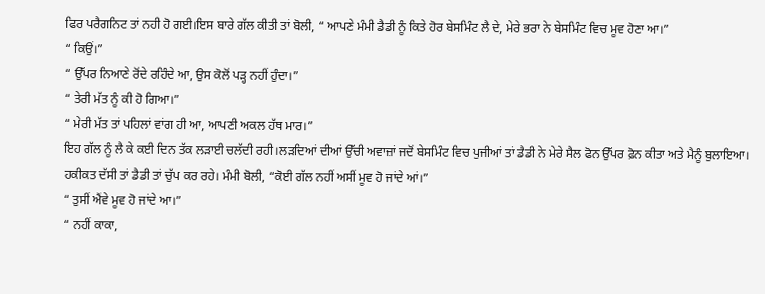ਫਿਰ ਪਰੈਗਨਿਟ ਤਾਂ ਨਹੀ ਹੋ ਗਈ।ਇਸ ਬਾਰੇ ਗੱਲ ਕੀਤੀ ਤਾਂ ਬੋਲੀ, “ ਆਪਣੇ ਮੰਮੀ ਡੈਡੀ ਨੂੰ ਕਿਤੇ ਹੋਰ ਬੇਸਮਿੰਟ ਲੈ ਦੇ, ਮੇਰੇ ਭਰਾ ਨੇ ਬੇਸਮਿੰਟ ਵਿਚ ਮੂਵ ਹੋਣਾ ਆ।”
“ ਕਿਉਂ।”
“ ਉੱਪਰ ਨਿਆਣੇ ਰੋਂਦੇ ਰਹਿੰਦੇ ਆ, ਉਸ ਕੋਲੋਂ ਪੜ੍ਹ ਨਹੀਂ ਹੁੰਦਾ।”
“ ਤੇਰੀ ਮੱਤ ਨੂੰ ਕੀ ਹੋ ਗਿਆ।”
“ ਮੇਰੀ ਮੱਤ ਤਾਂ ਪਹਿਲਾਂ ਵਾਂਗ ਹੀ ਆ, ਆਪਣੀ ਅਕਲ ਹੱਥ ਮਾਰ।”
ਇਹ ਗੱਲ ਨੂੰ ਲੈ ਕੇ ਕਈ ਦਿਨ ਤੱਕ ਲੜਾਈ ਚਲੱਦੀ ਰਹੀ।ਲੜਦਿਆਂ ਦੀਆਂ ਉੱਚੀ ਅਵਾਜ਼ਾਂ ਜਦੋਂ ਬੇਸਮਿੰਟ ਵਿਚ ਪੁਜੀਆਂ ਤਾਂ ਡੈਡੀ ਨੇ ਮੇਰੇ ਸੈਲ ਫੋਨ ਉੱਪਰ ਫ਼ੋਨ ਕੀਤਾ ਅਤੇ ਮੈਨੂੰ ਬੁਲਾਇਆ। ਹਕੀਕਤ ਦੱਸੀ ਤਾਂ ਡੈਡੀ ਤਾਂ ਚੁੱਪ ਕਰ ਰਹੇ। ਮੰਮੀ ਬੋਲੀ, “ਕੋਈ ਗੱਲ ਨਹੀਂ ਅਸੀਂ ਮੂਵ ਹੋ ਜਾਂਦੇ ਆਂ।”
“ ਤੁਸੀਂ ਐਂਵੇ ਮੂਵ ਹੋ ਜਾਂਦੇ ਆ।”
“ ਨਹੀਂ ਕਾਕਾ,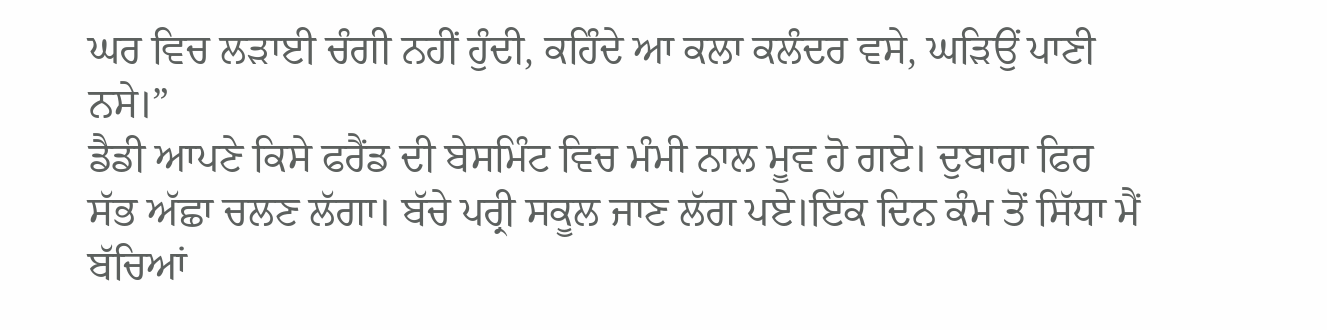ਘਰ ਵਿਚ ਲੜਾਈ ਚੰਗੀ ਨਹੀਂ ਹੁੰਦੀ, ਕਹਿੰਦੇ ਆ ਕਲਾ ਕਲੰਦਰ ਵਸੇ, ਘੜਿਉਂ ਪਾਣੀ ਨਸੇ।”
ਡੈਡੀ ਆਪਣੇ ਕਿਸੇ ਫਰੈਂਡ ਦੀ ਬੇਸਮਿੰਟ ਵਿਚ ਮੰਮੀ ਨਾਲ ਮੂਵ ਹੋ ਗਏ। ਦੁਬਾਰਾ ਫਿਰ ਸੱਭ ਅੱਛਾ ਚਲਣ ਲੱਗਾ। ਬੱਚੇ ਪਰ੍ਰੀ ਸਕੂਲ ਜਾਣ ਲੱਗ ਪਏ।ਇੱਕ ਦਿਨ ਕੰਮ ਤੋਂ ਸਿੱਧਾ ਮੈਂ ਬੱਚਿਆਂ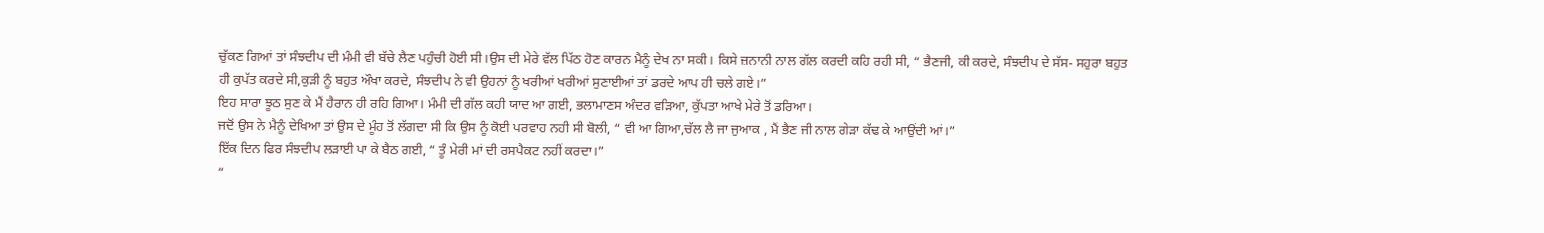ਚੁੱਕਣ ਗਿਆਂ ਤਾਂ ਸੰਝਦੀਪ ਦੀ ਮੰਮੀ ਵੀ ਬੱਚੇ ਲੈਣ ਪਹੁੰਚੀ ਹੋਈ ਸੀ।ਉਸ ਦੀ ਮੇਰੇ ਵੱਲ ਪਿੱਠ ਹੋਣ ਕਾਰਨ ਮੈਨੂੰ ਦੇਖ ਨਾ ਸਕੀ। ਕਿਸੇ ਜ਼ਨਾਨੀ ਨਾਲ ਗੱਲ ਕਰਦੀ ਕਹਿ ਰਹੀ ਸੀ, “ ਭੈਣਜੀ, ਕੀ ਕਰਦੇ, ਸੰਝਦੀਪ ਦੇ ਸੱਸ- ਸਹੁਰਾ ਬਹੁਤ ਹੀ ਕੁਪੱਤ ਕਰਦੇ ਸੀ,ਕੁੜੀ ਨੂੰ ਬਹੁਤ ਔਖਾ ਕਰਦੇ, ਸੰਝਦੀਪ ਨੇ ਵੀ ਉਹਨਾਂ ਨੂੰ ਖਰੀਆਂ ਖਰੀਆਂ ਸੁਣਾਈਆਂ ਤਾਂ ਡਰਦੇ ਆਪ ਹੀ ਚਲੇ ਗਏ।”
ਇਹ ਸਾਰਾ ਝੂਠ ਸੁਣ ਕੇ ਮੈਂ ਹੈਰਾਨ ਹੀ ਰਹਿ ਗਿਆ। ਮੰਮੀ ਦੀ ਗੱਲ ਕਹੀ ਯਾਦ ਆ ਗਈ, ਭਲਾਮਾਣਸ ਅੰਦਰ ਵੜਿਆ, ਕੁੱਪਤਾ ਆਖੇ ਮੇਰੇ ਤੋਂ ਡਰਿਆ।
ਜਦੋਂ ਉਸ ਨੇ ਮੈਨੂੰ ਦੇਖਿਆ ਤਾਂ ਉਸ ਦੇ ਮੂੰਹ ਤੋਂ ਲੱਗਦਾ ਸੀ ਕਿ ਉਸ ਨੂੰ ਕੋਈ ਪਰਵਾਹ ਨਹੀ ਸੀ ਬੋਲੀ, “ ਵੀ ਆ ਗਿਆ,ਚੱਲ ਲੈ ਜਾ ਜੁਆਕ , ਮੈਂ ਭੈਣ ਜੀ ਨਾਲ ਗੇੜਾ ਕੱਢ ਕੇ ਆਉਂਦੀ ਆਂ।”
ਇੱਕ ਦਿਨ ਫਿਰ ਸੰਝਦੀਪ ਲੜਾਈ ਪਾ ਕੇ ਬੈਠ ਗਈ, “ ਤੂੰ ਮੇਰੀ ਮਾਂ ਦੀ ਰਸਪੈਕਟ ਨਹੀਂ ਕਰਦਾ।”
“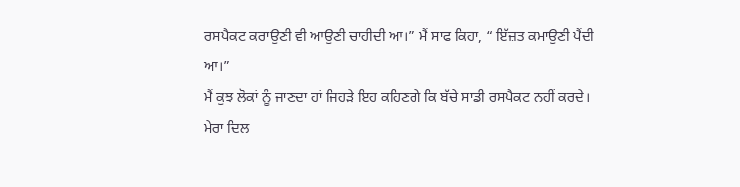ਰਸਪੈਕਟ ਕਰਾਉਣੀ ਵੀ ਆਉਣੀ ਚਾਹੀਦੀ ਆ।” ਮੈਂ ਸਾਫ ਕਿਹਾ, “ ਇੱਜ਼ਤ ਕਮਾਉਣੀ ਪੈਂਦੀ ਆ।”
ਮੈਂ ਕੁਝ ਲੋਕਾਂ ਨੂੰ ਜਾਣਦਾ ਹਾਂ ਜਿਹੜੇ ਇਹ ਕਹਿਣਗੇ ਕਿ ਬੱਚੇ ਸਾਡੀ ਰਸਪੈਕਟ ਨਹੀਂ ਕਰਦੇ। ਮੇਰਾ ਦਿਲ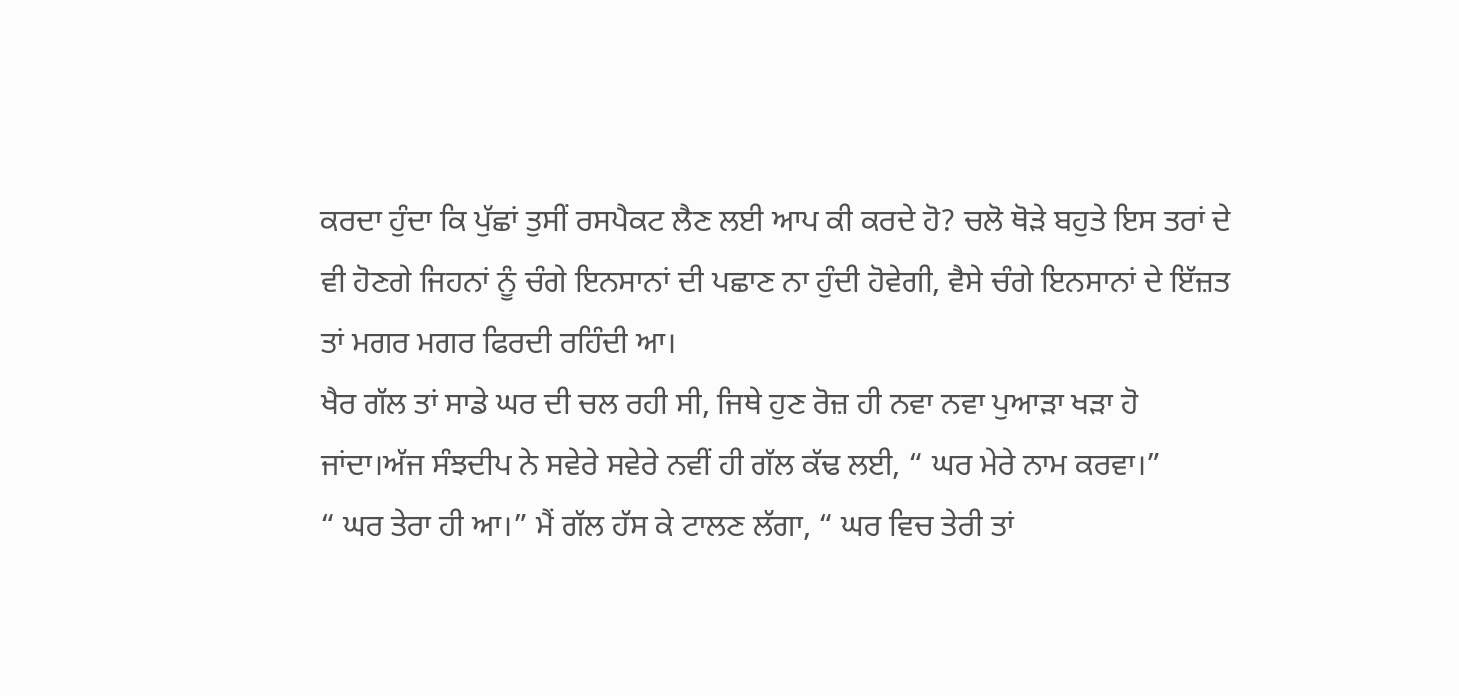ਕਰਦਾ ਹੁੰਦਾ ਕਿ ਪੁੱਛਾਂ ਤੁਸੀਂ ਰਸਪੈਕਟ ਲੈਣ ਲਈ ਆਪ ਕੀ ਕਰਦੇ ਹੋ? ਚਲੋ ਥੋੜੇ ਬਹੁਤੇ ਇਸ ਤਰਾਂ ਦੇ ਵੀ ਹੋਣਗੇ ਜਿਹਨਾਂ ਨੂੰ ਚੰਗੇ ਇਨਸਾਨਾਂ ਦੀ ਪਛਾਣ ਨਾ ਹੁੰਦੀ ਹੋਵੇਗੀ, ਵੈਸੇ ਚੰਗੇ ਇਨਸਾਨਾਂ ਦੇ ਇੱਜ਼ਤ ਤਾਂ ਮਗਰ ਮਗਰ ਫਿਰਦੀ ਰਹਿੰਦੀ ਆ।
ਖੈਰ ਗੱਲ ਤਾਂ ਸਾਡੇ ਘਰ ਦੀ ਚਲ ਰਹੀ ਸੀ, ਜਿਥੇ ਹੁਣ ਰੋਜ਼ ਹੀ ਨਵਾ ਨਵਾ ਪੁਆੜਾ ਖੜਾ ਹੋ ਜਾਂਦਾ।ਅੱਜ ਸੰਝਦੀਪ ਨੇ ਸਵੇਰੇ ਸਵੇਰੇ ਨਵੀਂ ਹੀ ਗੱਲ ਕੱਢ ਲਈ, “ ਘਰ ਮੇਰੇ ਨਾਮ ਕਰਵਾ।”
“ ਘਰ ਤੇਰਾ ਹੀ ਆ।” ਮੈਂ ਗੱਲ ਹੱਸ ਕੇ ਟਾਲਣ ਲੱਗਾ, “ ਘਰ ਵਿਚ ਤੇਰੀ ਤਾਂ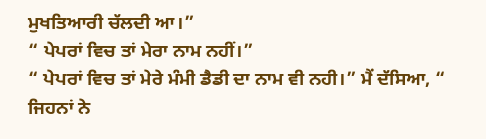ਮੁਖਤਿਆਰੀ ਚੱਲਦੀ ਆ।”
“ ਪੇਪਰਾਂ ਵਿਚ ਤਾਂ ਮੇਰਾ ਨਾਮ ਨਹੀਂ।”
“ ਪੇਪਰਾਂ ਵਿਚ ਤਾਂ ਮੇਰੇ ਮੰਮੀ ਡੈਡੀ ਦਾ ਨਾਮ ਵੀ ਨਹੀ।” ਮੈਂ ਦੱਸਿਆ, “ ਜਿਹਨਾਂ ਨੇ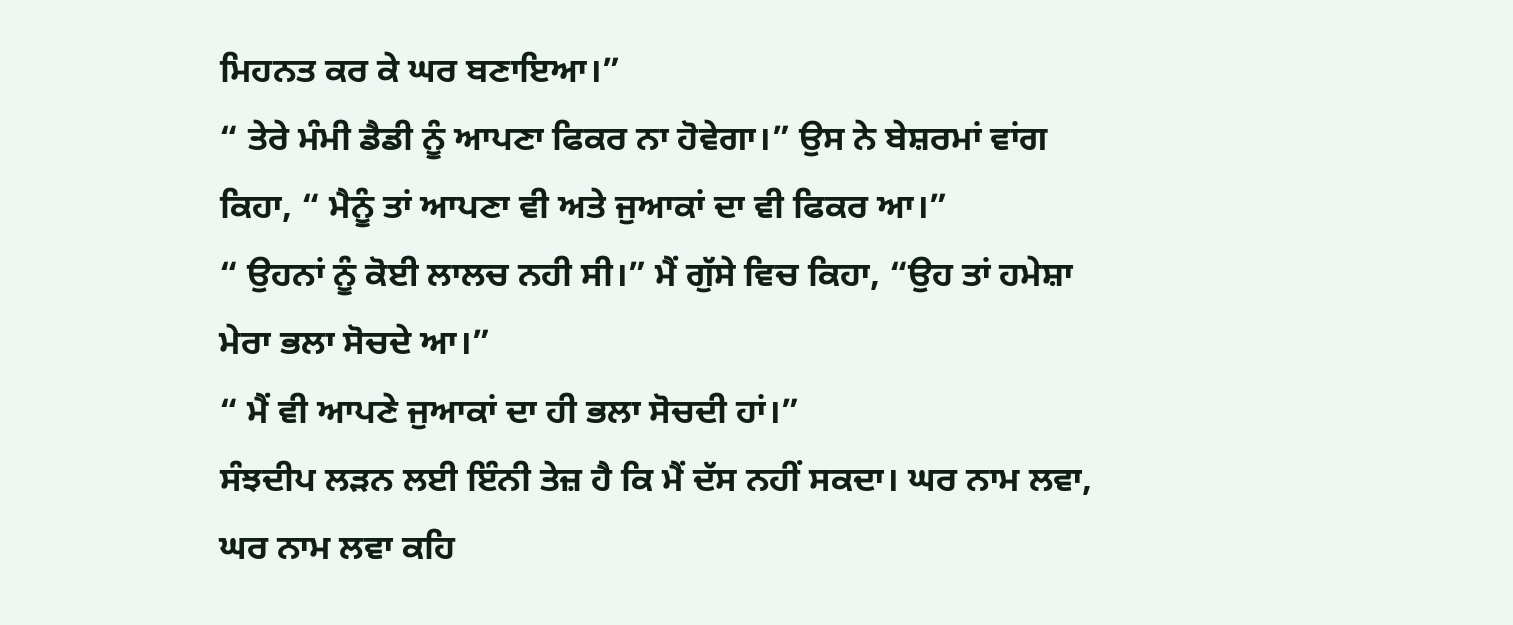ਮਿਹਨਤ ਕਰ ਕੇ ਘਰ ਬਣਾਇਆ।”
“ ਤੇਰੇ ਮੰਮੀ ਡੈਡੀ ਨੂੰ ਆਪਣਾ ਫਿਕਰ ਨਾ ਹੋਵੇਗਾ।” ਉਸ ਨੇ ਬੇਸ਼ਰਮਾਂ ਵਾਂਗ ਕਿਹਾ, “ ਮੈਨੂੰ ਤਾਂ ਆਪਣਾ ਵੀ ਅਤੇ ਜੁਆਕਾਂ ਦਾ ਵੀ ਫਿਕਰ ਆ।”
“ ਉਹਨਾਂ ਨੂੰ ਕੋਈ ਲਾਲਚ ਨਹੀ ਸੀ।” ਮੈਂ ਗੁੱਸੇ ਵਿਚ ਕਿਹਾ, “ਉਹ ਤਾਂ ਹਮੇਸ਼ਾ ਮੇਰਾ ਭਲਾ ਸੋਚਦੇ ਆ।”
“ ਮੈਂ ਵੀ ਆਪਣੇ ਜੁਆਕਾਂ ਦਾ ਹੀ ਭਲਾ ਸੋਚਦੀ ਹਾਂ।”
ਸੰਝਦੀਪ ਲੜਨ ਲਈ ਇੰਨੀ ਤੇਜ਼ ਹੈ ਕਿ ਮੈਂ ਦੱਸ ਨਹੀਂ ਸਕਦਾ। ਘਰ ਨਾਮ ਲਵਾ, ਘਰ ਨਾਮ ਲਵਾ ਕਹਿ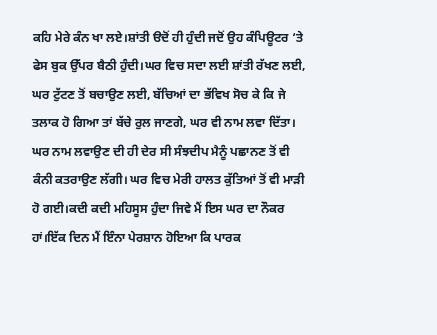ਕਹਿ ਮੇਰੇ ਕੰਨ ਖਾ ਲਏ।ਸ਼ਾਂਤੀ ੳਦੋਂ ਹੀ ਹੁੰਦੀ ਜਦੋਂ ਉਹ ਕੰਪਿਊਟਰ ‘ਤੇ ਫੇਸ ਬੁਕ ਉੱਪਰ ਬੈਠੀ ਹੁੰਦੀ।ਘਰ ਵਿਚ ਸਦਾ ਲਈ ਸ਼ਾਂਤੀ ਰੱਖਣ ਲਈ, ਘਰ ਟੁੱਟਣ ਤੋਂ ਬਚਾਉਣ ਲਈ, ਬੱਚਿਆਂ ਦਾ ਭੱਵਿਖ ਸੋਚ ਕੇ ਕਿ ਜੇ ਤਲਾਕ ਹੋ ਗਿਆ ਤਾਂ ਬੱਚੇ ਰੁਲ ਜਾਣਗੇ, ਘਰ ਵੀ ਨਾਮ ਲਵਾ ਦਿੱਤਾ।
ਘਰ ਨਾਮ ਲਵਾਉਣ ਦੀ ਹੀ ਦੇਰ ਸੀ ਸੰਝਦੀਪ ਮੈਨੂੰ ਪਛਾਨਣ ਤੋਂ ਵੀ ਕੰਨੀ ਕਤਰਾਉਣ ਲੱਗੀ। ਘਰ ਵਿਚ ਮੇਰੀ ਹਾਲਤ ਕੁੱਤਿਆਂ ਤੋਂ ਵੀ ਮਾੜੀ ਹੋ ਗਈ।ਕਦੀ ਕਦੀ ਮਹਿਸੂਸ ਹੁੰਦਾ ਜਿਵੇ ਮੈਂ ਇਸ ਘਰ ਦਾ ਨੌਕਰ ਹਾਂ।ਇੱਕ ਦਿਨ ਮੈਂ ਇੰਨਾ ਪੇਰਸ਼ਾਨ ਹੋਇਆ ਕਿ ਪਾਰਕ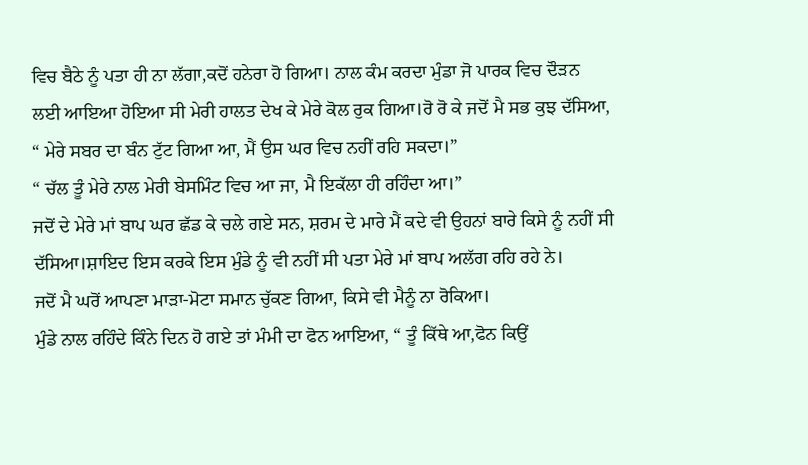ਵਿਚ ਬੈਠੇ ਨੂੰ ਪਤਾ ਹੀ ਨਾ ਲੱਗਾ,ਕਦੋਂ ਹਨੇਰਾ ਹੋ ਗਿਆ। ਨਾਲ ਕੰਮ ਕਰਦਾ ਮੁੰਡਾ ਜੋ ਪਾਰਕ ਵਿਚ ਦੌੜਨ ਲਈ ਆਇਆ ਹੋਇਆ ਸੀ ਮੇਰੀ ਹਾਲਤ ਦੇਖ ਕੇ ਮੇਰੇ ਕੋਲ ਰੁਕ ਗਿਆ।ਰੋ ਰੋ ਕੇ ਜਦੋਂ ਮੈ ਸਭ ਕੁਝ ਦੱਸਿਆ, “ ਮੇਰੇ ਸਬਰ ਦਾ ਬੰਨ ਟੁੱਟ ਗਿਆ ਆ, ਮੈਂ ਉਸ ਘਰ ਵਿਚ ਨਹੀਂ ਰਹਿ ਸਕਦਾ।”
“ ਚੱਲ ਤੂੰ ਮੇਰੇ ਨਾਲ ਮੇਰੀ ਬੇਸਮਿੰਟ ਵਿਚ ਆ ਜਾ, ਮੈ ਇਕੱਲਾ ਹੀ ਰਹਿੰਦਾ ਆ।”
ਜਦੋਂ ਦੇ ਮੇਰੇ ਮਾਂ ਬਾਪ ਘਰ ਛੱਡ ਕੇ ਚਲੇ ਗਏ ਸਨ, ਸ਼ਰਮ ਦੇ ਮਾਰੇ ਮੈਂ ਕਦੇ ਵੀ ਉਹਨਾਂ ਬਾਰੇ ਕਿਸੇ ਨੂੰ ਨਹੀਂ ਸੀ ਦੱਸਿਆ।ਸ਼ਾਇਦ ਇਸ ਕਰਕੇ ਇਸ ਮੁੰਡੇ ਨੂੰ ਵੀ ਨਹੀਂ ਸੀ ਪਤਾ ਮੇਰੇ ਮਾਂ ਬਾਪ ਅਲੱਗ ਰਹਿ ਰਹੇ ਨੇ।
ਜਦੋਂ ਮੈ ਘਰੋਂ ਆਪਣਾ ਮਾੜਾ-ਮੋਟਾ ਸਮਾਨ ਚੁੱਕਣ ਗਿਆ, ਕਿਸੇ ਵੀ ਮੈਨੂੰ ਨਾ ਰੋਕਿਆ।
ਮੁੰਡੇ ਨਾਲ ਰਹਿੰਦੇ ਕਿੰਨੇ ਦਿਨ ਹੋ ਗਏ ਤਾਂ ਮੰਮੀ ਦਾ ਫੋਨ ਆਇਆ, “ ਤੂੰ ਕਿੱਥੇ ਆ,ਫੋਨ ਕਿਉਂ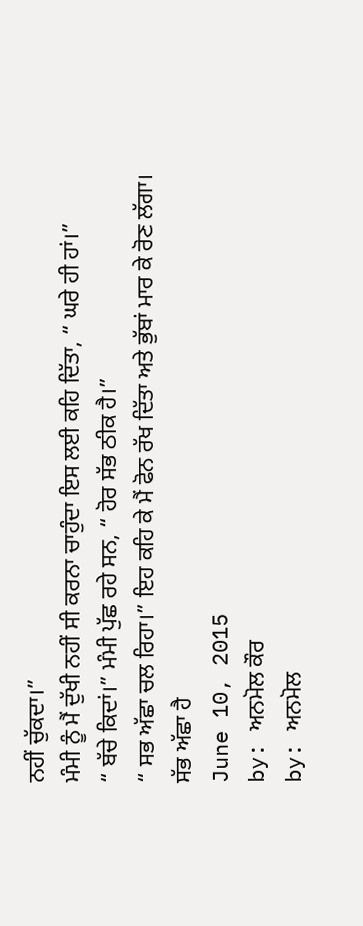ਨਹੀਂ ਚੁੱਕਦਾ।”
ਮੰਮੀ ਨੂੰ ਮੈਂ ਦੁੱਖੀ ਨਹੀਂ ਸੀ ਕਰਨਾ ਚਾਹੁੰਦਾ ਇਸ ਲਈ ਕਹਿ ਦਿੱਤਾ, “ ਘਰੇ ਹੀ ਹਾਂ।”
“ ਬੱਚੇ ਕਿਦਾਂ।” ਮੰਮੀ ਪੁੱਛ ਰਹੇ ਸਨ, “ ਹੋਰ ਸੱਭ ਠੀਕ ਹੈ।”
“ ਸਭ ਅੱਛਾ ਚਲ ਰਿਹਾ।” ਇਹ ਕਹਿ ਕੇ ਮੈਂ ਫੋਨ ਰੱਖ ਦਿੱਤਾ ਅਤੇ ਭੁੱਬਾਂ ਮਾਰ ਕੇ ਰੋਣ ਲੱਗਾ।
ਸੱਭ ਅੱਛਾ ਹੈ
June 10, 2015
by: ਅਨਮੋਲ ਕੌਰ
by: ਅਨਮੋਲ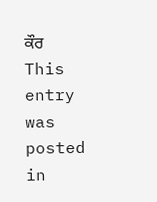ਕੌਰ
This entry was posted in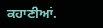ਕਹਾਣੀਆਂ.